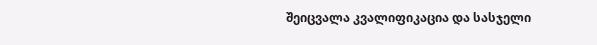შეიცვალა კვალიფიკაცია და სასჯელი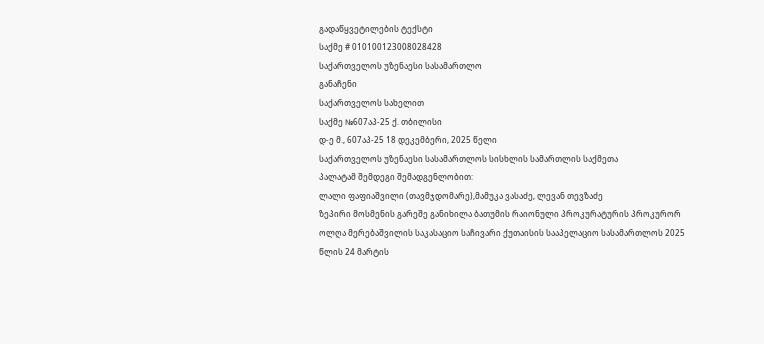გადაწყვეტილების ტექსტი
საქმე # 010100123008028428
საქართველოს უზენაესი სასამართლო
განაჩენი
საქართველოს სახელით
საქმე №607აპ-25 ქ. თბილისი
დ-ე მ., 607აპ-25 18 დეკემბერი, 2025 წელი
საქართველოს უზენაესი სასამართლოს სისხლის სამართლის საქმეთა
პალატამ შემდეგი შემადგენლობით:
ლალი ფაფიაშვილი (თავმჯდომარე),მამუკა ვასაძე, ლევან თევზაძე
ზეპირი მოსმენის გარეშე განიხილა ბათუმის რაიონული პროკურატურის პროკურორ ოლღა მერებაშვილის საკასაციო საჩივარი ქუთაისის სააპელაციო სასამართლოს 2025 წლის 24 მარტის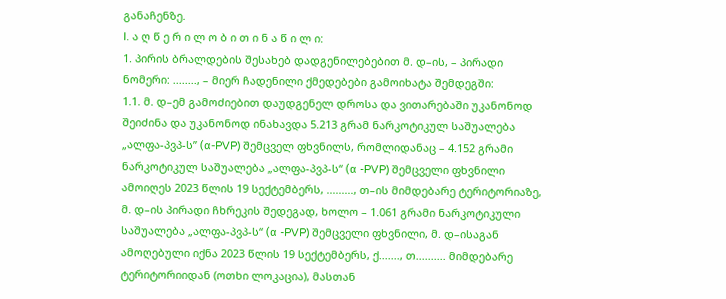განაჩენზე.
I. ა ღ წ ე რ ი ლ ო ბ ი თ ი ნ ა წ ი ლ ი:
1. პირის ბრალდების შესახებ დადგენილებებით მ. დ–ის, – პირადი ნომერი: ........, – მიერ ჩადენილი ქმედებები გამოიხატა შემდეგში:
1.1. მ. დ–ემ გამოძიებით დაუდგენელ დროსა და ვითარებაში უკანონოდ შეიძინა და უკანონოდ ინახავდა 5.213 გრამ ნარკოტიკულ საშუალება „ალფა-პვპ-ს” (α-PVP) შემცველ ფხვნილს, რომლიდანაც – 4.152 გრამი ნარკოტიკულ საშუალება „ალფა-პვპ-ს“ (α -PVP) შემცველი ფხვნილი ამოიღეს 2023 წლის 19 სექტემბერს, ........., თ–ის მიმდებარე ტერიტორიაზე, მ. დ–ის პირადი ჩხრეკის შედეგად, ხოლო – 1.061 გრამი ნარკოტიკული საშუალება „ალფა-პვპ-ს“ (α -PVP) შემცველი ფხვნილი, მ. დ–ისაგან ამოღებული იქნა 2023 წლის 19 სექტემბერს, ქ......., თ.......... მიმდებარე ტერიტორიიდან (ოთხი ლოკაცია), მასთან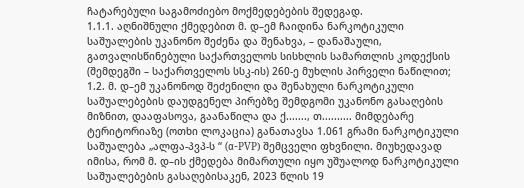ჩატარებული საგამოძიებო მოქმედებების შედეგად.
1.1.1. აღნიშნული ქმედებით მ. დ–ემ ჩაიდინა ნარკოტიკული საშუალების უკანონო შეძენა და შენახვა, – დანაშაული, გათვალისწინებული საქართველოს სისხლის სამართლის კოდექსის (შემდეგში – საქართველოს სსკ-ის) 260-ე მუხლის პირველი ნაწილით;
1.2. მ. დ–ემ უკანონოდ შეძენილი და შენახული ნარკოტიკული საშუალებების დაუდგენელ პირებზე შემდგომი უკანონო გასაღების მიზნით, დააფასოვა, გაანაწილა და ქ......., თ.......... მიმდებარე ტერიტორიაზე (ოთხი ლოკაცია) განათავსა 1.061 გრამი ნარკოტიკული საშუალება „ალფა-პვპ-ს “ (α-PVP) შემცველი ფხვნილი. მიუხედავად იმისა, რომ მ. დ–ის ქმედება მიმართული იყო უშუალოდ ნარკოტიკული საშუალებების გასაღებისაკენ, 2023 წლის 19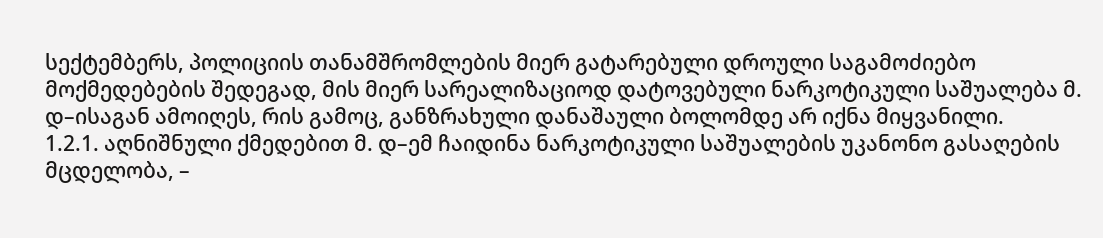სექტემბერს, პოლიციის თანამშრომლების მიერ გატარებული დროული საგამოძიებო მოქმედებების შედეგად, მის მიერ სარეალიზაციოდ დატოვებული ნარკოტიკული საშუალება მ. დ–ისაგან ამოიღეს, რის გამოც, განზრახული დანაშაული ბოლომდე არ იქნა მიყვანილი.
1.2.1. აღნიშნული ქმედებით მ. დ–ემ ჩაიდინა ნარკოტიკული საშუალების უკანონო გასაღების მცდელობა, –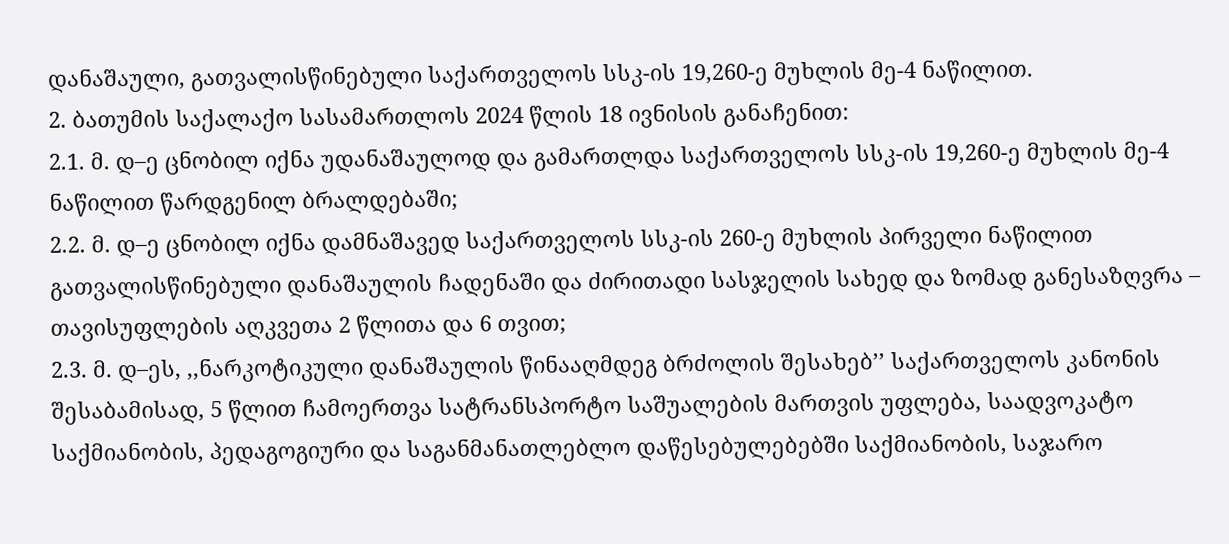დანაშაული, გათვალისწინებული საქართველოს სსკ-ის 19,260-ე მუხლის მე-4 ნაწილით.
2. ბათუმის საქალაქო სასამართლოს 2024 წლის 18 ივნისის განაჩენით:
2.1. მ. დ–ე ცნობილ იქნა უდანაშაულოდ და გამართლდა საქართველოს სსკ-ის 19,260-ე მუხლის მე-4 ნაწილით წარდგენილ ბრალდებაში;
2.2. მ. დ–ე ცნობილ იქნა დამნაშავედ საქართველოს სსკ-ის 260-ე მუხლის პირველი ნაწილით გათვალისწინებული დანაშაულის ჩადენაში და ძირითადი სასჯელის სახედ და ზომად განესაზღვრა – თავისუფლების აღკვეთა 2 წლითა და 6 თვით;
2.3. მ. დ–ეს, ,,ნარკოტიკული დანაშაულის წინააღმდეგ ბრძოლის შესახებ’’ საქართველოს კანონის შესაბამისად, 5 წლით ჩამოერთვა სატრანსპორტო საშუალების მართვის უფლება, საადვოკატო საქმიანობის, პედაგოგიური და საგანმანათლებლო დაწესებულებებში საქმიანობის, საჯარო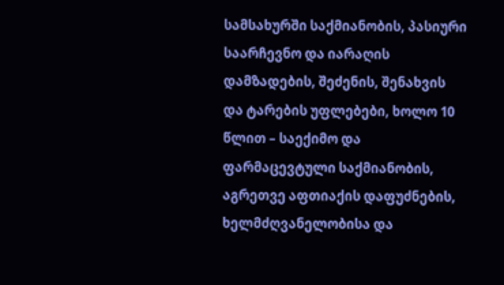სამსახურში საქმიანობის, პასიური საარჩევნო და იარაღის დამზადების, შეძენის, შენახვის და ტარების უფლებები, ხოლო 10 წლით – საექიმო და ფარმაცევტული საქმიანობის, აგრეთვე აფთიაქის დაფუძნების, ხელმძღვანელობისა და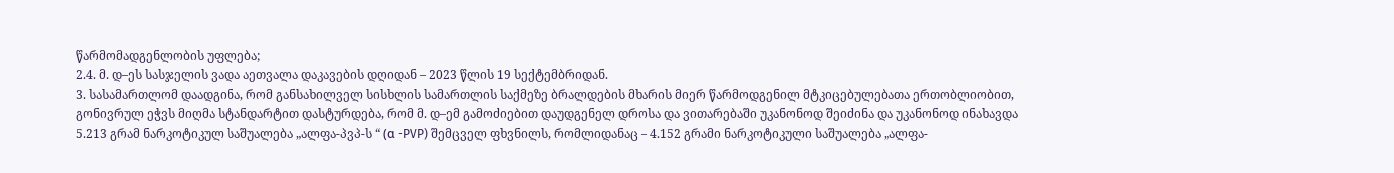წარმომადგენლობის უფლება;
2.4. მ. დ–ეს სასჯელის ვადა აეთვალა დაკავების დღიდან – 2023 წლის 19 სექტემბრიდან.
3. სასამართლომ დაადგინა, რომ განსახილველ სისხლის სამართლის საქმეზე ბრალდების მხარის მიერ წარმოდგენილ მტკიცებულებათა ერთობლიობით, გონივრულ ეჭვს მიღმა სტანდარტით დასტურდება, რომ მ. დ–ემ გამოძიებით დაუდგენელ დროსა და ვითარებაში უკანონოდ შეიძინა და უკანონოდ ინახავდა 5.213 გრამ ნარკოტიკულ საშუალება „ალფა-პვპ-ს “ (α -PVP) შემცველ ფხვნილს, რომლიდანაც – 4.152 გრამი ნარკოტიკული საშუალება „ალფა-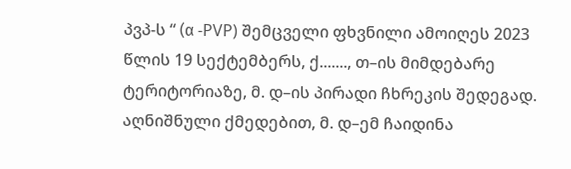პვპ-ს “ (α -PVP) შემცველი ფხვნილი ამოიღეს 2023 წლის 19 სექტემბერს, ქ......., თ–ის მიმდებარე ტერიტორიაზე, მ. დ–ის პირადი ჩხრეკის შედეგად. აღნიშნული ქმედებით, მ. დ–ემ ჩაიდინა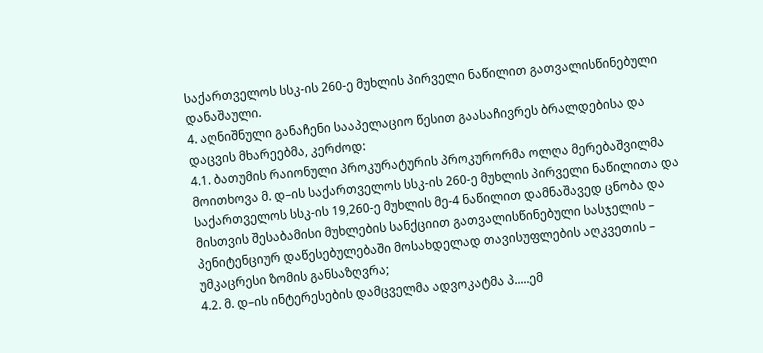საქართველოს სსკ-ის 260-ე მუხლის პირველი ნაწილით გათვალისწინებული დანაშაული.
4. აღნიშნული განაჩენი სააპელაციო წესით გაასაჩივრეს ბრალდებისა და დაცვის მხარეებმა, კერძოდ:
4.1. ბათუმის რაიონული პროკურატურის პროკურორმა ოლღა მერებაშვილმა მოითხოვა მ. დ–ის საქართველოს სსკ-ის 260-ე მუხლის პირველი ნაწილითა და საქართველოს სსკ-ის 19,260-ე მუხლის მე-4 ნაწილით დამნაშავედ ცნობა და მისთვის შესაბამისი მუხლების სანქციით გათვალისწინებული სასჯელის – პენიტენციურ დაწესებულებაში მოსახდელად თავისუფლების აღკვეთის – უმკაცრესი ზომის განსაზღვრა;
4.2. მ. დ–ის ინტერესების დამცველმა ადვოკატმა პ.....ემ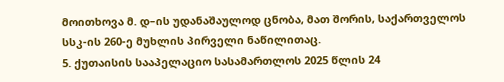მოითხოვა მ. დ–ის უდანაშაულოდ ცნობა, მათ შორის, საქართველოს სსკ-ის 260-ე მუხლის პირველი ნაწილითაც.
5. ქუთაისის სააპელაციო სასამართლოს 2025 წლის 24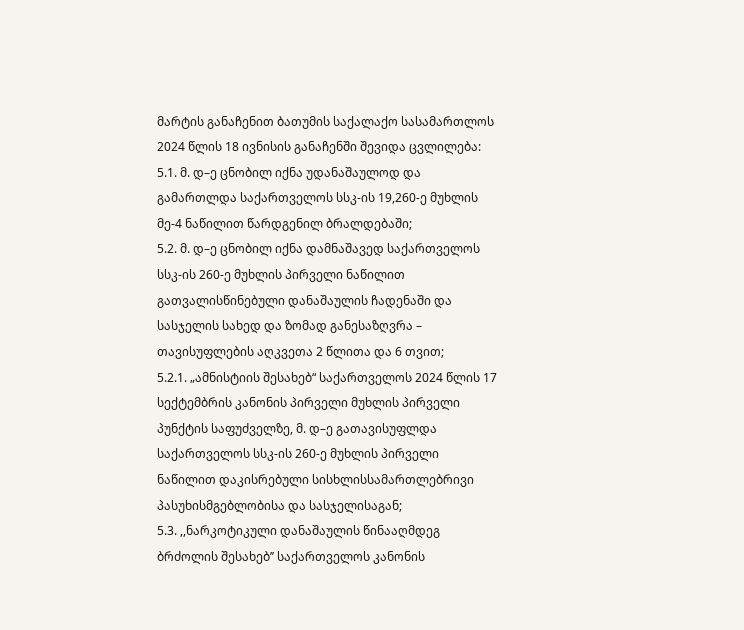მარტის განაჩენით ბათუმის საქალაქო სასამართლოს 2024 წლის 18 ივნისის განაჩენში შევიდა ცვლილება:
5.1. მ. დ–ე ცნობილ იქნა უდანაშაულოდ და გამართლდა საქართველოს სსკ-ის 19,260-ე მუხლის მე-4 ნაწილით წარდგენილ ბრალდებაში;
5.2. მ. დ–ე ცნობილ იქნა დამნაშავედ საქართველოს სსკ-ის 260-ე მუხლის პირველი ნაწილით გათვალისწინებული დანაშაულის ჩადენაში და სასჯელის სახედ და ზომად განესაზღვრა – თავისუფლების აღკვეთა 2 წლითა და 6 თვით;
5.2.1. „ამნისტიის შესახებ“ საქართველოს 2024 წლის 17 სექტემბრის კანონის პირველი მუხლის პირველი პუნქტის საფუძველზე, მ. დ–ე გათავისუფლდა საქართველოს სსკ-ის 260-ე მუხლის პირველი ნაწილით დაკისრებული სისხლისსამართლებრივი პასუხისმგებლობისა და სასჯელისაგან;
5.3. ,,ნარკოტიკული დანაშაულის წინააღმდეგ ბრძოლის შესახებ’’ საქართველოს კანონის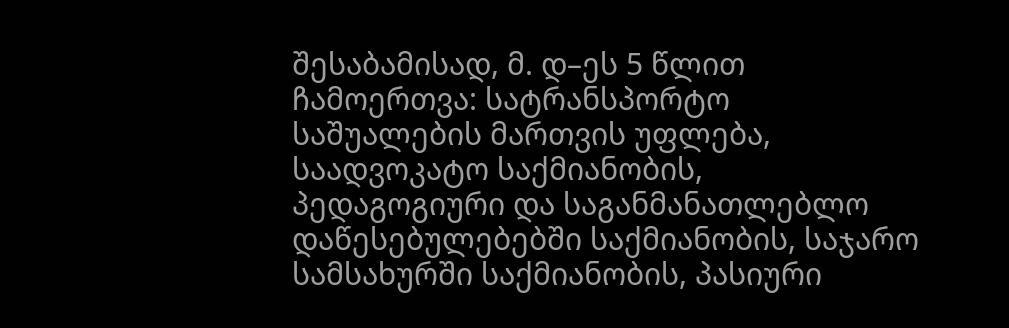შესაბამისად, მ. დ–ეს 5 წლით ჩამოერთვა: სატრანსპორტო საშუალების მართვის უფლება, საადვოკატო საქმიანობის, პედაგოგიური და საგანმანათლებლო დაწესებულებებში საქმიანობის, საჯარო სამსახურში საქმიანობის, პასიური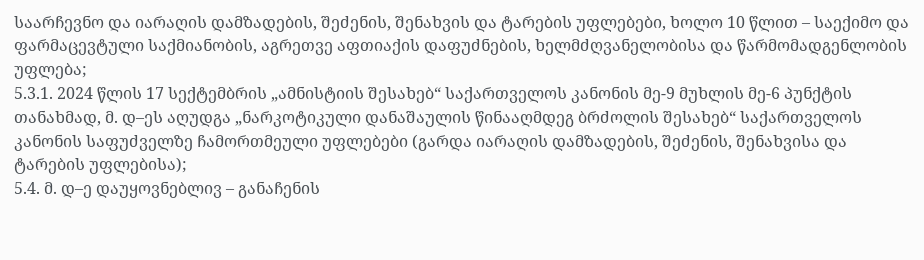საარჩევნო და იარაღის დამზადების, შეძენის, შენახვის და ტარების უფლებები, ხოლო 10 წლით – საექიმო და ფარმაცევტული საქმიანობის, აგრეთვე აფთიაქის დაფუძნების, ხელმძღვანელობისა და წარმომადგენლობის უფლება;
5.3.1. 2024 წლის 17 სექტემბრის „ამნისტიის შესახებ“ საქართველოს კანონის მე-9 მუხლის მე-6 პუნქტის თანახმად, მ. დ–ეს აღუდგა „ნარკოტიკული დანაშაულის წინააღმდეგ ბრძოლის შესახებ“ საქართველოს კანონის საფუძველზე ჩამორთმეული უფლებები (გარდა იარაღის დამზადების, შეძენის, შენახვისა და ტარების უფლებისა);
5.4. მ. დ–ე დაუყოვნებლივ – განაჩენის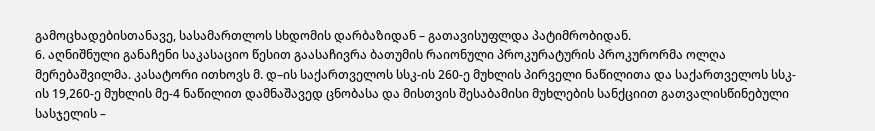გამოცხადებისთანავე, სასამართლოს სხდომის დარბაზიდან – გათავისუფლდა პატიმრობიდან.
6. აღნიშნული განაჩენი საკასაციო წესით გაასაჩივრა ბათუმის რაიონული პროკურატურის პროკურორმა ოლღა მერებაშვილმა. კასატორი ითხოვს მ. დ–ის საქართველოს სსკ-ის 260-ე მუხლის პირველი ნაწილითა და საქართველოს სსკ-ის 19,260-ე მუხლის მე-4 ნაწილით დამნაშავედ ცნობასა და მისთვის შესაბამისი მუხლების სანქციით გათვალისწინებული სასჯელის –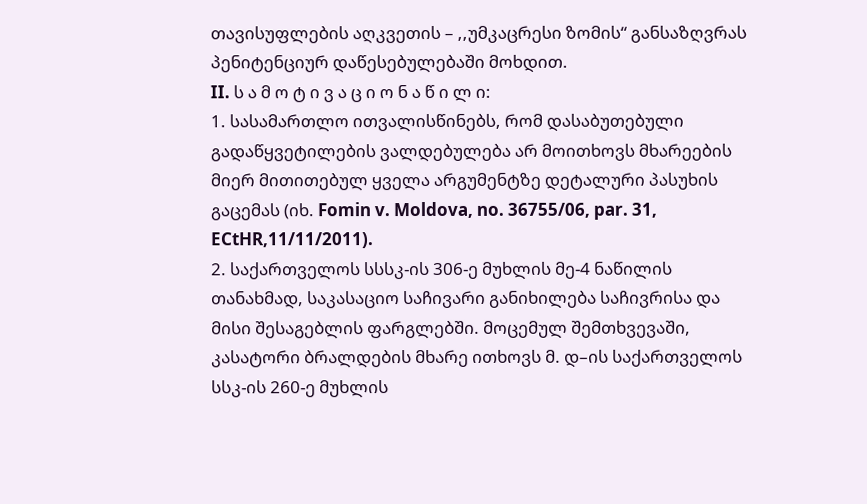თავისუფლების აღკვეთის – ,,უმკაცრესი ზომის“ განსაზღვრას პენიტენციურ დაწესებულებაში მოხდით.
II. ს ა მ ო ტ ი ვ ა ც ი ო ნ ა წ ი ლ ი:
1. სასამართლო ითვალისწინებს, რომ დასაბუთებული გადაწყვეტილების ვალდებულება არ მოითხოვს მხარეების მიერ მითითებულ ყველა არგუმენტზე დეტალური პასუხის გაცემას (იხ. Fomin v. Moldova, no. 36755/06, par. 31, ECtHR,11/11/2011).
2. საქართველოს სსსკ-ის 306-ე მუხლის მე-4 ნაწილის თანახმად, საკასაციო საჩივარი განიხილება საჩივრისა და მისი შესაგებლის ფარგლებში. მოცემულ შემთხვევაში, კასატორი ბრალდების მხარე ითხოვს მ. დ–ის საქართველოს სსკ-ის 260-ე მუხლის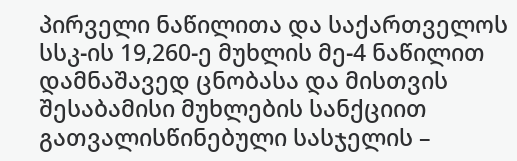პირველი ნაწილითა და საქართველოს სსკ-ის 19,260-ე მუხლის მე-4 ნაწილით დამნაშავედ ცნობასა და მისთვის შესაბამისი მუხლების სანქციით გათვალისწინებული სასჯელის –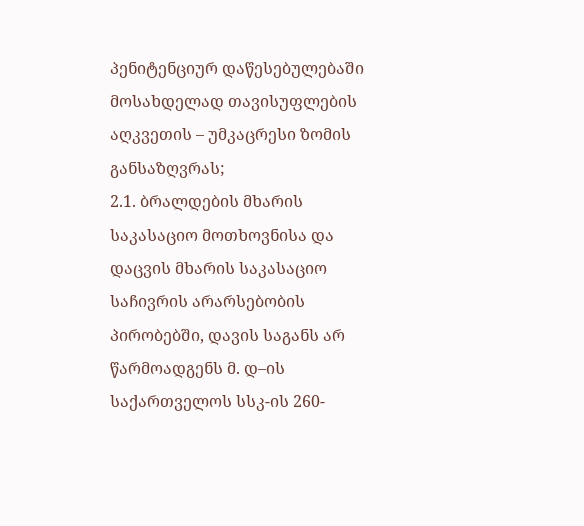პენიტენციურ დაწესებულებაში მოსახდელად თავისუფლების აღკვეთის – უმკაცრესი ზომის განსაზღვრას;
2.1. ბრალდების მხარის საკასაციო მოთხოვნისა და დაცვის მხარის საკასაციო საჩივრის არარსებობის პირობებში, დავის საგანს არ წარმოადგენს მ. დ–ის საქართველოს სსკ-ის 260-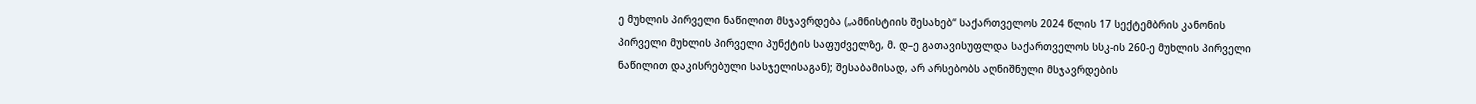ე მუხლის პირველი ნაწილით მსჯავრდება („ამნისტიის შესახებ“ საქართველოს 2024 წლის 17 სექტემბრის კანონის პირველი მუხლის პირველი პუნქტის საფუძველზე, მ. დ–ე გათავისუფლდა საქართველოს სსკ-ის 260-ე მუხლის პირველი ნაწილით დაკისრებული სასჯელისაგან); შესაბამისად, არ არსებობს აღნიშნული მსჯავრდების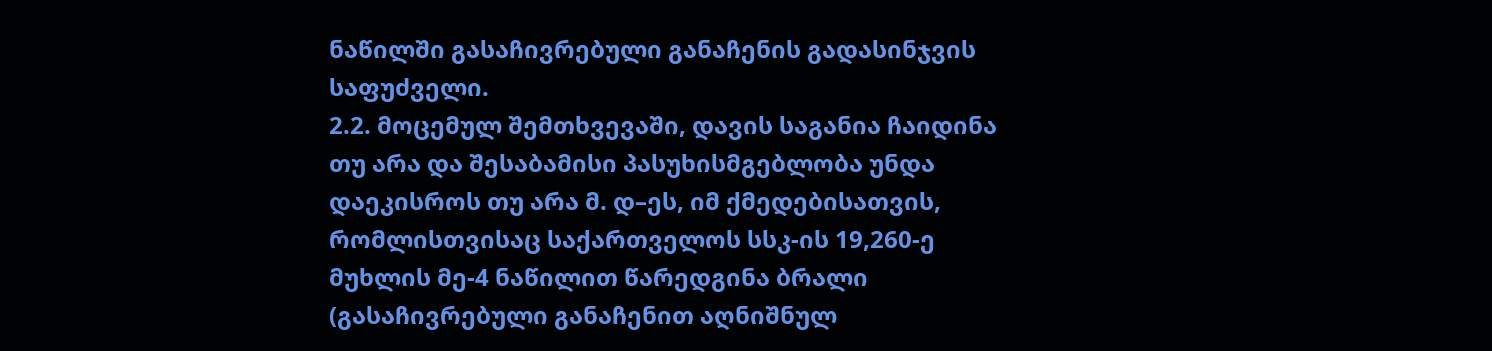ნაწილში გასაჩივრებული განაჩენის გადასინჯვის საფუძველი.
2.2. მოცემულ შემთხვევაში, დავის საგანია ჩაიდინა თუ არა და შესაბამისი პასუხისმგებლობა უნდა დაეკისროს თუ არა მ. დ–ეს, იმ ქმედებისათვის, რომლისთვისაც საქართველოს სსკ-ის 19,260-ე მუხლის მე-4 ნაწილით წარედგინა ბრალი (გასაჩივრებული განაჩენით აღნიშნულ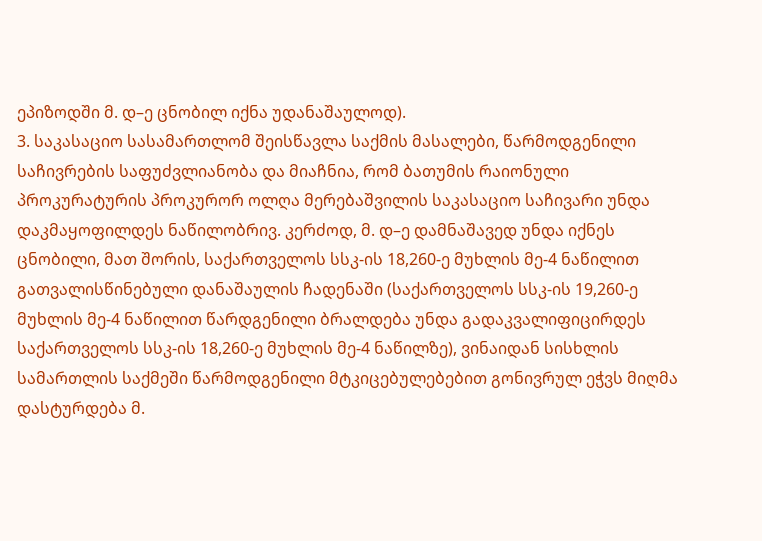ეპიზოდში მ. დ–ე ცნობილ იქნა უდანაშაულოდ).
3. საკასაციო სასამართლომ შეისწავლა საქმის მასალები, წარმოდგენილი საჩივრების საფუძვლიანობა და მიაჩნია, რომ ბათუმის რაიონული პროკურატურის პროკურორ ოლღა მერებაშვილის საკასაციო საჩივარი უნდა დაკმაყოფილდეს ნაწილობრივ. კერძოდ, მ. დ–ე დამნაშავედ უნდა იქნეს ცნობილი, მათ შორის, საქართველოს სსკ-ის 18,260-ე მუხლის მე-4 ნაწილით გათვალისწინებული დანაშაულის ჩადენაში (საქართველოს სსკ-ის 19,260-ე მუხლის მე-4 ნაწილით წარდგენილი ბრალდება უნდა გადაკვალიფიცირდეს საქართველოს სსკ-ის 18,260-ე მუხლის მე-4 ნაწილზე), ვინაიდან სისხლის სამართლის საქმეში წარმოდგენილი მტკიცებულებებით გონივრულ ეჭვს მიღმა დასტურდება მ.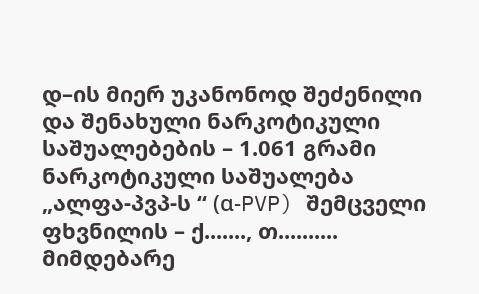დ–ის მიერ უკანონოდ შეძენილი და შენახული ნარკოტიკული საშუალებების – 1.061 გრამი ნარკოტიკული საშუალება „ალფა-პვპ-ს “ (α-PVP) შემცველი ფხვნილის – ქ......., თ.......... მიმდებარე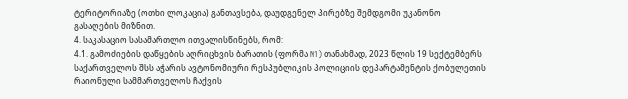ტერიტორიაზე (ოთხი ლოკაცია) განთავსება, დაუდგენელ პირებზე შემდგომი უკანონო გასაღების მიზნით.
4. საკასაციო სასამართლო ითვალისწინებს, რომ:
4.1. გამოძიების დაწყების აღრიცხვის ბარათის (ფორმა N1) თანახმად, 2023 წლის 19 სექტემბერს საქართველოს შსს აჭარის ავტონომიური რესპუბლიკის პოლიციის დეპარტამენტის ქობულეთის რაიონული სამმართველოს ჩაქვის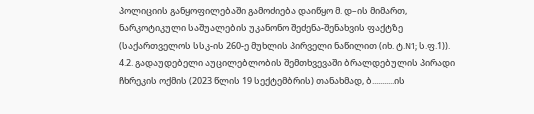პოლიციის განყოფილებაში გამოძიება დაიწყო მ. დ–ის მიმართ, ნარკოტიკული საშუალების უკანონო შეძენა-შენახვის ფაქტზე (საქართველოს სსკ-ის 260-ე მუხლის პირველი ნაწილით (იხ. ტ.N1; ს.ფ.1)).
4.2. გადაუდებელი აუცილებლობის შემთხვევაში ბრალდებულის პირადი ჩხრეკის ოქმის (2023 წლის 19 სექტემბრის) თანახმად, ბ...........ის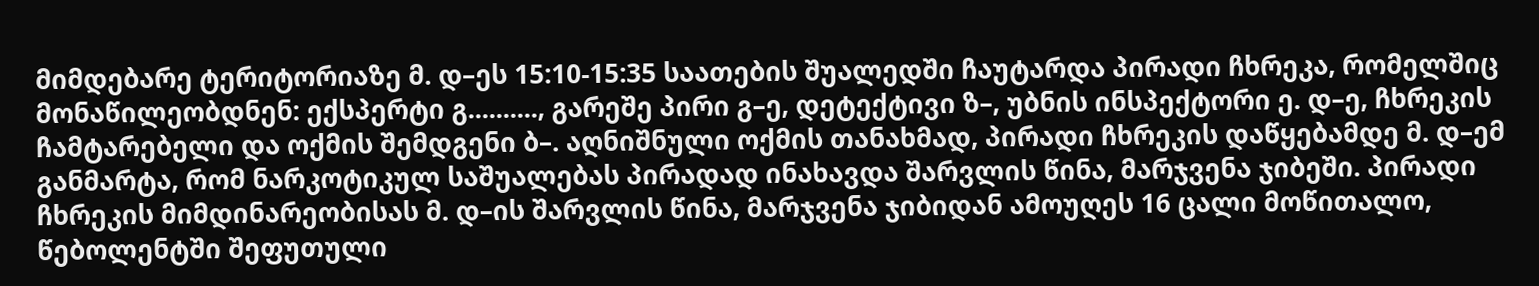მიმდებარე ტერიტორიაზე მ. დ–ეს 15:10-15:35 საათების შუალედში ჩაუტარდა პირადი ჩხრეკა, რომელშიც მონაწილეობდნენ: ექსპერტი გ.........., გარეშე პირი გ–ე, დეტექტივი ზ–, უბნის ინსპექტორი ე. დ–ე, ჩხრეკის ჩამტარებელი და ოქმის შემდგენი ბ–. აღნიშნული ოქმის თანახმად, პირადი ჩხრეკის დაწყებამდე მ. დ–ემ განმარტა, რომ ნარკოტიკულ საშუალებას პირადად ინახავდა შარვლის წინა, მარჯვენა ჯიბეში. პირადი ჩხრეკის მიმდინარეობისას მ. დ–ის შარვლის წინა, მარჯვენა ჯიბიდან ამოუღეს 16 ცალი მოწითალო, წებოლენტში შეფუთული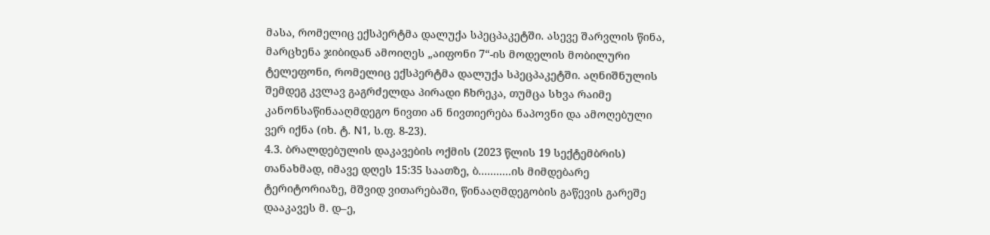მასა, რომელიც ექსპერტმა დალუქა სპეცპაკეტში. ასევე შარვლის წინა, მარცხენა ჯიბიდან ამოიღეს „აიფონი 7“-ის მოდელის მობილური ტელეფონი, რომელიც ექსპერტმა დალუქა სპეცპაკეტში. აღნიშნულის შემდეგ კვლავ გაგრძელდა პირადი ჩხრეკა, თუმცა სხვა რაიმე კანონსაწინააღმდეგო ნივთი ან ნივთიერება ნაპოვნი და ამოღებული ვერ იქნა (იხ. ტ. N1, ს.ფ. 8-23).
4.3. ბრალდებულის დაკავების ოქმის (2023 წლის 19 სექტემბრის) თანახმად, იმავე დღეს 15:35 საათზე, ბ...........ის მიმდებარე ტერიტორიაზე, მშვიდ ვითარებაში, წინააღმდეგობის გაწევის გარეშე დააკავეს მ. დ–ე,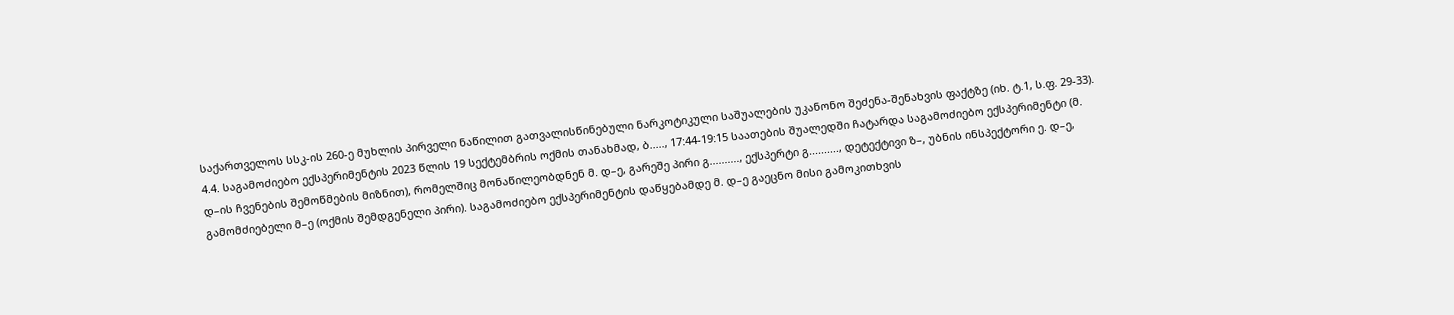საქართველოს სსკ-ის 260-ე მუხლის პირველი ნაწილით გათვალისწინებული ნარკოტიკული საშუალების უკანონო შეძენა-შენახვის ფაქტზე (იხ. ტ.1, ს.ფ. 29-33).
4.4. საგამოძიებო ექსპერიმენტის 2023 წლის 19 სექტემბრის ოქმის თანახმად, ბ....., 17:44-19:15 საათების შუალედში ჩატარდა საგამოძიებო ექსპერიმენტი (მ. დ–ის ჩვენების შემოწმების მიზნით), რომელშიც მონაწილეობდნენ მ. დ–ე, გარეშე პირი გ.........., ექსპერტი გ.........., დეტექტივი ზ–, უბნის ინსპექტორი ე. დ–ე, გამომძიებელი მ–ე (ოქმის შემდგენელი პირი). საგამოძიებო ექსპერიმენტის დაწყებამდე მ. დ–ე გაეცნო მისი გამოკითხვის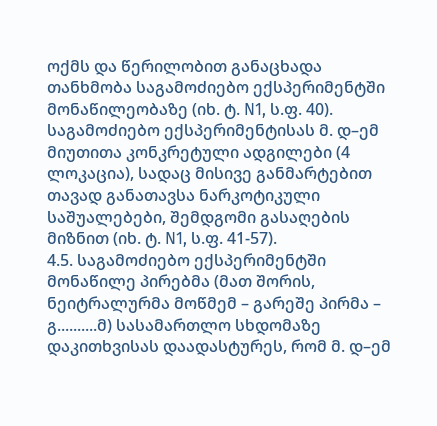ოქმს და წერილობით განაცხადა თანხმობა საგამოძიებო ექსპერიმენტში მონაწილეობაზე (იხ. ტ. N1, ს.ფ. 40). საგამოძიებო ექსპერიმენტისას მ. დ–ემ მიუთითა კონკრეტული ადგილები (4 ლოკაცია), სადაც მისივე განმარტებით თავად განათავსა ნარკოტიკული საშუალებები, შემდგომი გასაღების მიზნით (იხ. ტ. N1, ს.ფ. 41-57).
4.5. საგამოძიებო ექსპერიმენტში მონაწილე პირებმა (მათ შორის, ნეიტრალურმა მოწმემ – გარეშე პირმა – გ..........მ) სასამართლო სხდომაზე დაკითხვისას დაადასტურეს, რომ მ. დ–ემ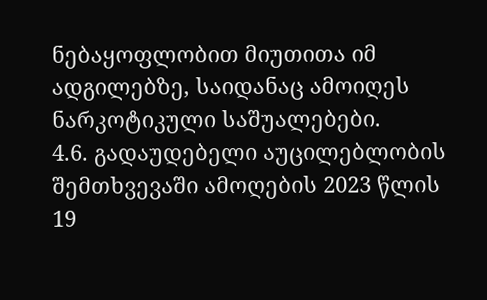ნებაყოფლობით მიუთითა იმ ადგილებზე, საიდანაც ამოიღეს ნარკოტიკული საშუალებები.
4.6. გადაუდებელი აუცილებლობის შემთხვევაში ამოღების 2023 წლის 19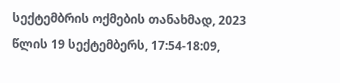სექტემბრის ოქმების თანახმად, 2023 წლის 19 სექტემბერს, 17:54-18:09,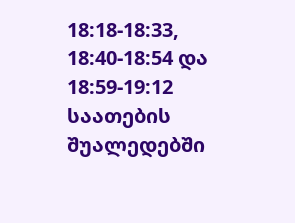18:18-18:33, 18:40-18:54 და 18:59-19:12 საათების შუალედებში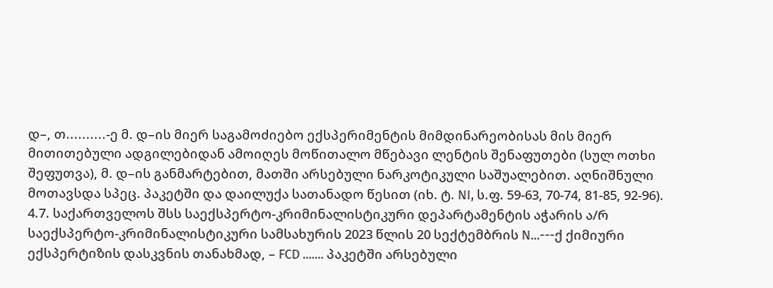დ–, თ..........-ე მ. დ–ის მიერ საგამოძიებო ექსპერიმენტის მიმდინარეობისას მის მიერ მითითებული ადგილებიდან ამოიღეს მოწითალო მწებავი ლენტის შენაფუთები (სულ ოთხი შეფუთვა), მ. დ–ის განმარტებით, მათში არსებული ნარკოტიკული საშუალებით. აღნიშნული მოთავსდა სპეც. პაკეტში და დაილუქა სათანადო წესით (იხ. ტ. NI, ს.ფ. 59-63, 70-74, 81-85, 92-96).
4.7. საქართველოს შსს საექსპერტო-კრიმინალისტიკური დეპარტამენტის აჭარის ა/რ საექსპერტო-კრიმინალისტიკური სამსახურის 2023 წლის 20 სექტემბრის N...---ქ ქიმიური ექსპერტიზის დასკვნის თანახმად, – FCD ....... პაკეტში არსებული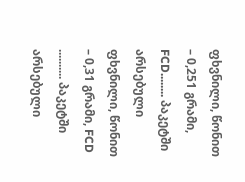ფხვნილი, წონით – 0,251 გრამი, FCD........ პაკეტში არსებული ფხვნილი, წონით – 0,31 გრამი, FCD .......... პაკეტში არსებული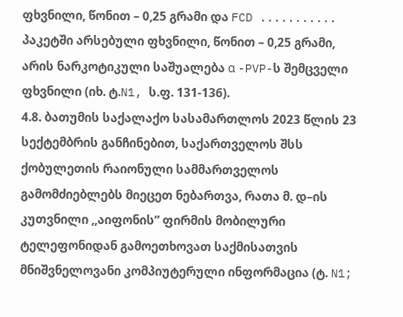ფხვნილი, წონით – 0,25 გრამი და FCD ........... პაკეტში არსებული ფხვნილი, წონით – 0,25 გრამი, არის ნარკოტიკული საშუალება α -PVP-ს შემცველი ფხვნილი (იხ. ტ.N1, ს.ფ. 131-136).
4.8. ბათუმის საქალაქო სასამართლოს 2023 წლის 23 სექტემბრის განჩინებით, საქართველოს შსს ქობულეთის რაიონული სამმართველოს გამომძიებლებს მიეცეთ ნებართვა, რათა მ. დ–ის კუთვნილი ,,აიფონის” ფირმის მობილური ტელეფონიდან გამოეთხოვათ საქმისათვის მნიშვნელოვანი კომპიუტერული ინფორმაცია (ტ. N1;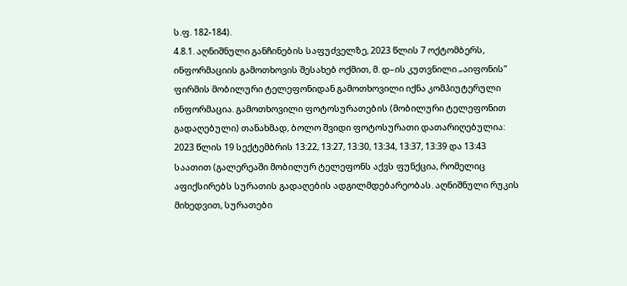ს.ფ. 182-184).
4.8.1. აღნიშნული განჩინების საფუძველზე, 2023 წლის 7 ოქტომბერს, ინფორმაციის გამოთხოვის შესახებ ოქმით, მ. დ–ის კუთვნილი „აიფონის“ ფირმის მობილური ტელეფონიდან გამოთხოვილი იქნა კომპიუტერული ინფორმაცია. გამოთხოვილი ფოტოსურათების (მობილური ტელეფონით გადაღებული) თანახმად, ბოლო შვიდი ფოტოსურათი დათარიღებულია: 2023 წლის 19 სექტემბრის 13:22, 13:27, 13:30, 13:34, 13:37, 13:39 და 13:43 საათით (გალერეაში მობილურ ტელეფონს აქვს ფუნქცია, რომელიც აფიქსირებს სურათის გადაღების ადგილმდებარეობას. აღნიშნული რუკის მიხედვით, სურათები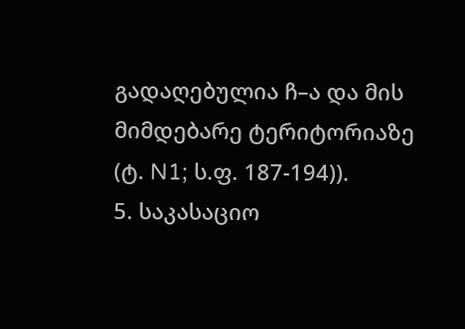გადაღებულია ჩ–ა და მის მიმდებარე ტერიტორიაზე (ტ. N1; ს.ფ. 187-194)).
5. საკასაციო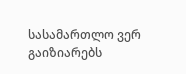სასამართლო ვერ გაიზიარებს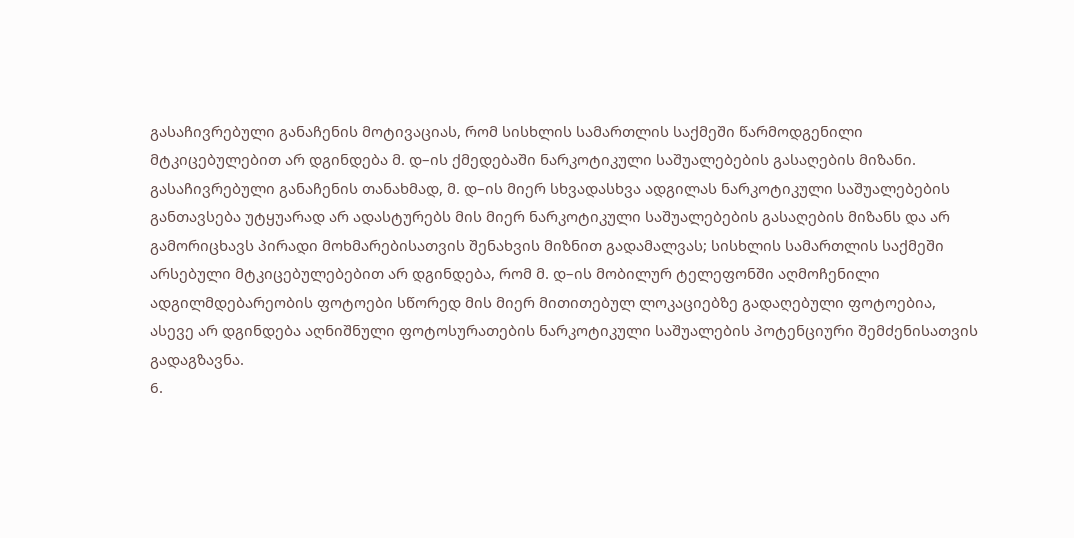გასაჩივრებული განაჩენის მოტივაციას, რომ სისხლის სამართლის საქმეში წარმოდგენილი მტკიცებულებით არ დგინდება მ. დ–ის ქმედებაში ნარკოტიკული საშუალებების გასაღების მიზანი. გასაჩივრებული განაჩენის თანახმად, მ. დ–ის მიერ სხვადასხვა ადგილას ნარკოტიკული საშუალებების განთავსება უტყუარად არ ადასტურებს მის მიერ ნარკოტიკული საშუალებების გასაღების მიზანს და არ გამორიცხავს პირადი მოხმარებისათვის შენახვის მიზნით გადამალვას; სისხლის სამართლის საქმეში არსებული მტკიცებულებებით არ დგინდება, რომ მ. დ–ის მობილურ ტელეფონში აღმოჩენილი ადგილმდებარეობის ფოტოები სწორედ მის მიერ მითითებულ ლოკაციებზე გადაღებული ფოტოებია, ასევე არ დგინდება აღნიშნული ფოტოსურათების ნარკოტიკული საშუალების პოტენციური შემძენისათვის გადაგზავნა.
6.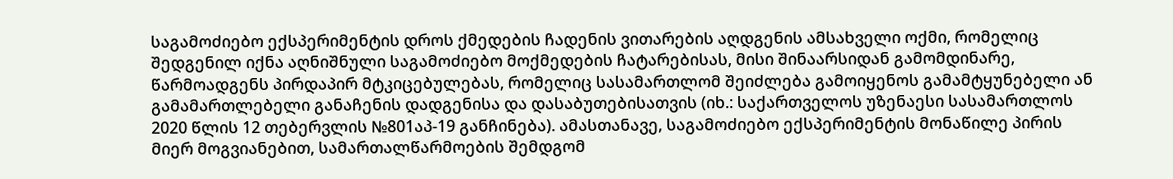საგამოძიებო ექსპერიმენტის დროს ქმედების ჩადენის ვითარების აღდგენის ამსახველი ოქმი, რომელიც შედგენილ იქნა აღნიშნული საგამოძიებო მოქმედების ჩატარებისას, მისი შინაარსიდან გამომდინარე, წარმოადგენს პირდაპირ მტკიცებულებას, რომელიც სასამართლომ შეიძლება გამოიყენოს გამამტყუნებელი ან გამამართლებელი განაჩენის დადგენისა და დასაბუთებისათვის (იხ.: საქართველოს უზენაესი სასამართლოს 2020 წლის 12 თებერვლის №801აპ-19 განჩინება). ამასთანავე, საგამოძიებო ექსპერიმენტის მონაწილე პირის მიერ მოგვიანებით, სამართალწარმოების შემდგომ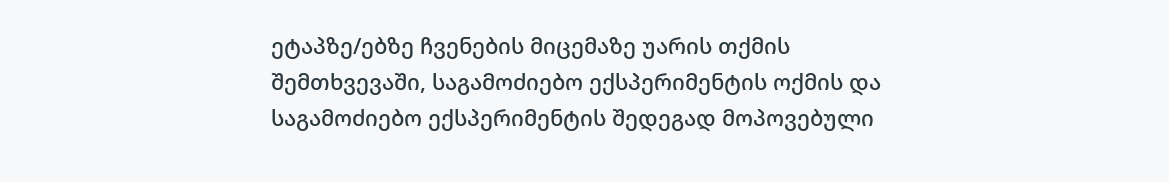ეტაპზე/ებზე ჩვენების მიცემაზე უარის თქმის შემთხვევაში, საგამოძიებო ექსპერიმენტის ოქმის და საგამოძიებო ექსპერიმენტის შედეგად მოპოვებული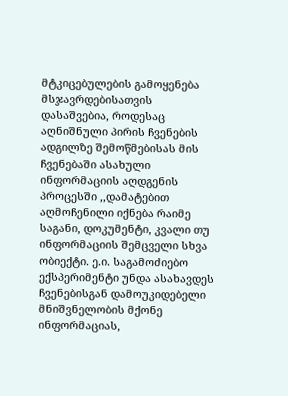მტკიცებულების გამოყენება მსჯავრდებისათვის დასაშვებია, როდესაც აღნიშნული პირის ჩვენების ადგილზე შემოწმებისას მის ჩვენებაში ასახული ინფორმაციის აღდგენის პროცესში ,,დამატებით აღმოჩენილი იქნება რაიმე საგანი, დოკუმენტი, კვალი თუ ინფორმაციის შემცველი სხვა ობიექტი. ე.ი. საგამოძიებო ექსპერიმენტი უნდა ასახავდეს ჩვენებისგან დამოუკიდებელი მნიშვნელობის მქონე ინფორმაციას,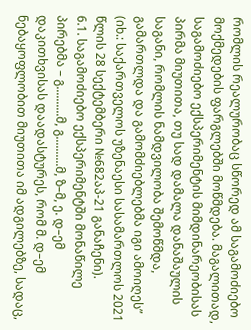რომლის რეალურობაც სწორედ ამ საგამოძიებო მოქმედების ფარგლებში მოწმდება. მაგალითად, საგამოძიებო ექსპერიმენტის მიმდინარეობისას პირმა მიუთითა, თუ სად დამალა დანაშაულის საგანი, რომლის ნამდვილობა შემოწმდა, გამართლდა და გამომძიებლებმა იგი ამოიღეს” (იხ.: საქართველოს უზენაესი სასამართლოს 2021 წლის 28 სექტემბერი №682აპ-21 განაჩენი).
6.1. საგამოძიებო ექსპერიმენტში მონაწილე პირებმა – გ..........მ, გ..........მ, ზ–მ, ე. დ–ემ დაკითხვისას დაადასტურეს, რომ მ. დ–ემ ნებაყოფლობით მიუთითა იმ ადგილებზე, სადაც,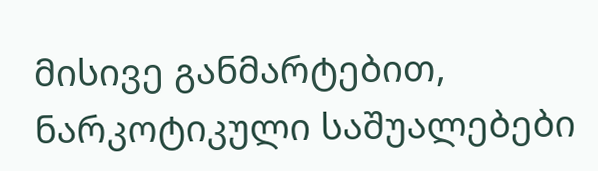მისივე განმარტებით, ნარკოტიკული საშუალებები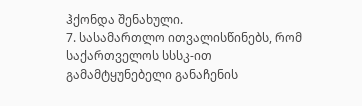ჰქონდა შენახული.
7. სასამართლო ითვალისწინებს, რომ საქართველოს სსსკ-ით გამამტყუნებელი განაჩენის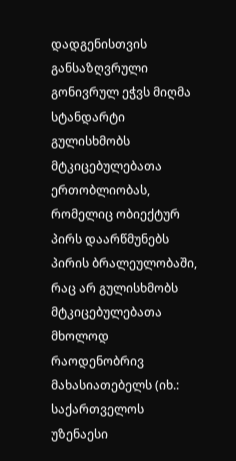დადგენისთვის განსაზღვრული გონივრულ ეჭვს მიღმა სტანდარტი გულისხმობს მტკიცებულებათა ერთობლიობას, რომელიც ობიექტურ პირს დაარწმუნებს პირის ბრალეულობაში, რაც არ გულისხმობს მტკიცებულებათა მხოლოდ რაოდენობრივ მახასიათებელს (იხ.: საქართველოს უზენაესი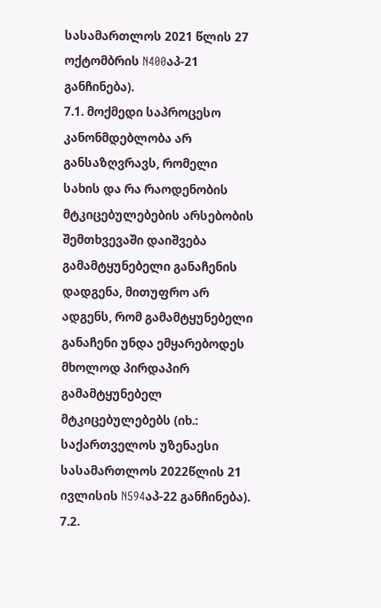სასამართლოს 2021 წლის 27 ოქტომბრის N400აპ-21 განჩინება).
7.1. მოქმედი საპროცესო კანონმდებლობა არ განსაზღვრავს, რომელი სახის და რა რაოდენობის მტკიცებულებების არსებობის შემთხვევაში დაიშვება გამამტყუნებელი განაჩენის დადგენა, მითუფრო არ ადგენს, რომ გამამტყუნებელი განაჩენი უნდა ემყარებოდეს მხოლოდ პირდაპირ გამამტყუნებელ მტკიცებულებებს (იხ.: საქართველოს უზენაესი სასამართლოს 2022წლის 21 ივლისის N594აპ-22 განჩინება).
7.2.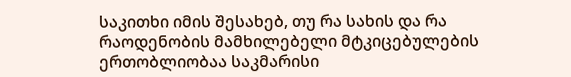საკითხი იმის შესახებ, თუ რა სახის და რა რაოდენობის მამხილებელი მტკიცებულების ერთობლიობაა საკმარისი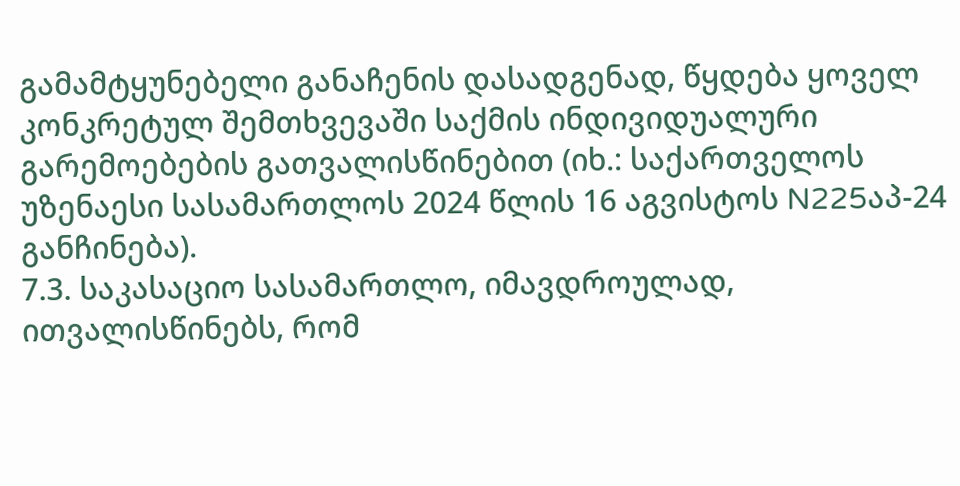გამამტყუნებელი განაჩენის დასადგენად, წყდება ყოველ კონკრეტულ შემთხვევაში საქმის ინდივიდუალური გარემოებების გათვალისწინებით (იხ.: საქართველოს უზენაესი სასამართლოს 2024 წლის 16 აგვისტოს N225აპ-24 განჩინება).
7.3. საკასაციო სასამართლო, იმავდროულად, ითვალისწინებს, რომ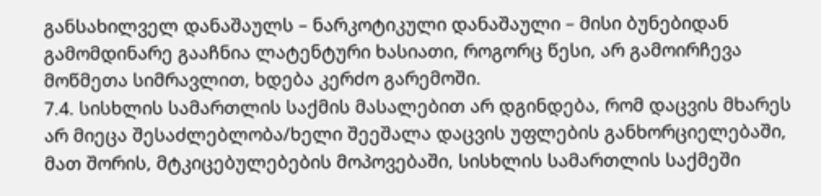განსახილველ დანაშაულს – ნარკოტიკული დანაშაული – მისი ბუნებიდან გამომდინარე გააჩნია ლატენტური ხასიათი, როგორც წესი, არ გამოირჩევა მოწმეთა სიმრავლით, ხდება კერძო გარემოში.
7.4. სისხლის სამართლის საქმის მასალებით არ დგინდება, რომ დაცვის მხარეს არ მიეცა შესაძლებლობა/ხელი შეეშალა დაცვის უფლების განხორციელებაში, მათ შორის, მტკიცებულებების მოპოვებაში, სისხლის სამართლის საქმეში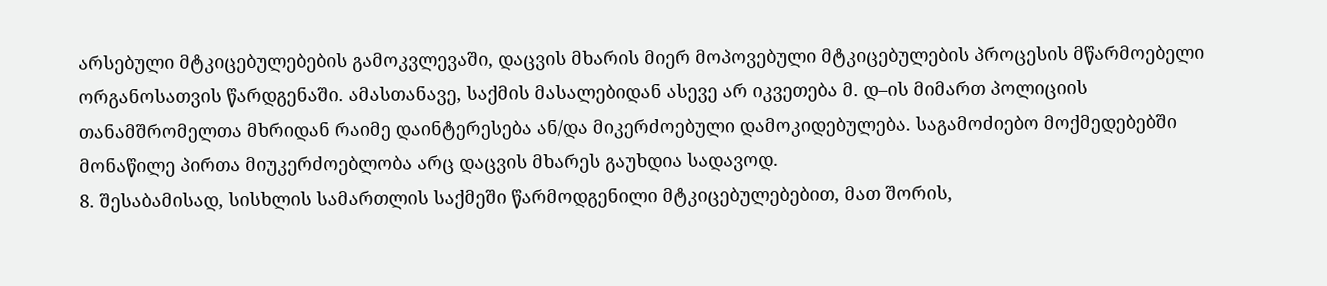არსებული მტკიცებულებების გამოკვლევაში, დაცვის მხარის მიერ მოპოვებული მტკიცებულების პროცესის მწარმოებელი ორგანოსათვის წარდგენაში. ამასთანავე, საქმის მასალებიდან ასევე არ იკვეთება მ. დ–ის მიმართ პოლიციის თანამშრომელთა მხრიდან რაიმე დაინტერესება ან/და მიკერძოებული დამოკიდებულება. საგამოძიებო მოქმედებებში მონაწილე პირთა მიუკერძოებლობა არც დაცვის მხარეს გაუხდია სადავოდ.
8. შესაბამისად, სისხლის სამართლის საქმეში წარმოდგენილი მტკიცებულებებით, მათ შორის,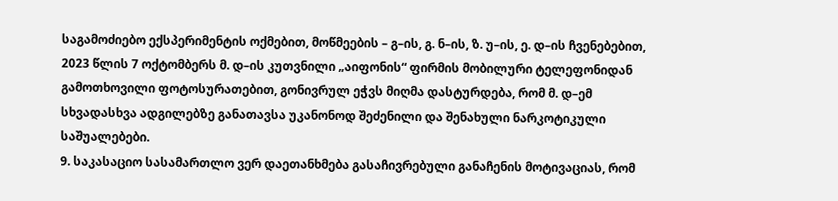საგამოძიებო ექსპერიმენტის ოქმებით, მოწმეების – გ–ის, გ. ნ–ის, ზ. უ–ის, ე. დ–ის ჩვენებებით, 2023 წლის 7 ოქტომბერს მ. დ–ის კუთვნილი „აიფონის“ ფირმის მობილური ტელეფონიდან გამოთხოვილი ფოტოსურათებით, გონივრულ ეჭვს მიღმა დასტურდება, რომ მ. დ–ემ სხვადასხვა ადგილებზე განათავსა უკანონოდ შეძენილი და შენახული ნარკოტიკული საშუალებები.
9. საკასაციო სასამართლო ვერ დაეთანხმება გასაჩივრებული განაჩენის მოტივაციას, რომ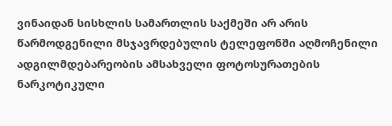ვინაიდან სისხლის სამართლის საქმეში არ არის წარმოდგენილი მსჯავრდებულის ტელეფონში აღმოჩენილი ადგილმდებარეობის ამსახველი ფოტოსურათების ნარკოტიკული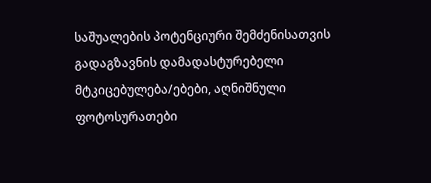საშუალების პოტენციური შემძენისათვის გადაგზავნის დამადასტურებელი მტკიცებულება/ებები, აღნიშნული ფოტოსურათები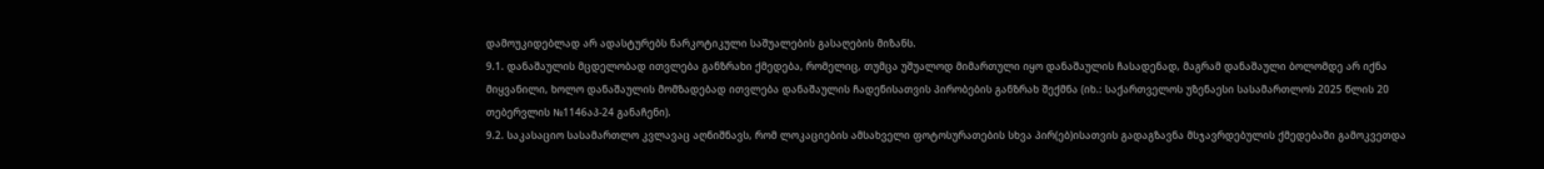დამოუკიდებლად არ ადასტურებს ნარკოტიკული საშუალების გასაღების მიზანს.
9.1. დანაშაულის მცდელობად ითვლება განზრახი ქმედება, რომელიც, თუმცა უშუალოდ მიმართული იყო დანაშაულის ჩასადენად, მაგრამ დანაშაული ბოლომდე არ იქნა მიყვანილი, ხოლო დანაშაულის მომზადებად ითვლება დანაშაულის ჩადენისათვის პირობების განზრახ შექმნა (იხ.: საქართველოს უზენაესი სასამართლოს 2025 წლის 20 თებერვლის №1146აპ-24 განაჩენი).
9.2. საკასაციო სასამართლო კვლავაც აღნიშნავს, რომ ლოკაციების ამსახველი ფოტოსურათების სხვა პირ(ებ)ისათვის გადაგზავნა მსჯავრდებულის ქმედებაში გამოკვეთდა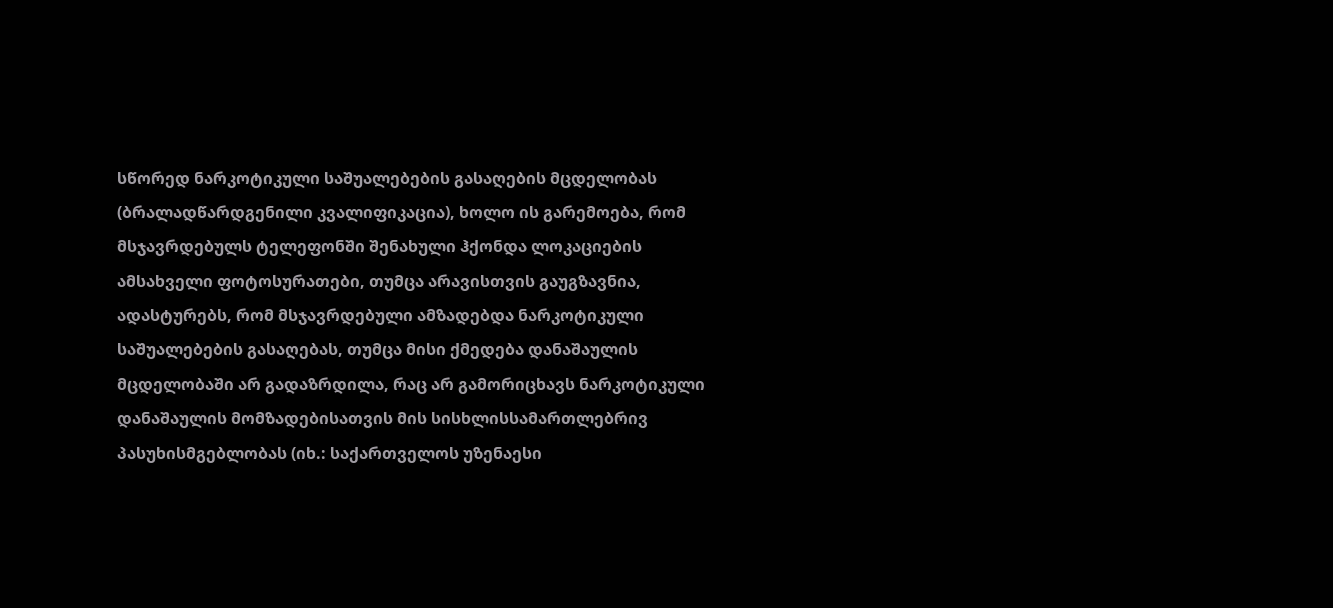სწორედ ნარკოტიკული საშუალებების გასაღების მცდელობას (ბრალადწარდგენილი კვალიფიკაცია), ხოლო ის გარემოება, რომ მსჯავრდებულს ტელეფონში შენახული ჰქონდა ლოკაციების ამსახველი ფოტოსურათები, თუმცა არავისთვის გაუგზავნია, ადასტურებს, რომ მსჯავრდებული ამზადებდა ნარკოტიკული საშუალებების გასაღებას, თუმცა მისი ქმედება დანაშაულის მცდელობაში არ გადაზრდილა, რაც არ გამორიცხავს ნარკოტიკული დანაშაულის მომზადებისათვის მის სისხლისსამართლებრივ პასუხისმგებლობას (იხ.: საქართველოს უზენაესი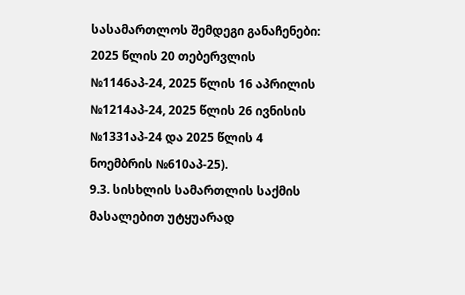სასამართლოს შემდეგი განაჩენები: 2025 წლის 20 თებერვლის №1146აპ-24, 2025 წლის 16 აპრილის №1214აპ-24, 2025 წლის 26 ივნისის №1331აპ-24 და 2025 წლის 4 ნოემბრის №610აპ-25).
9.3. სისხლის სამართლის საქმის მასალებით უტყუარად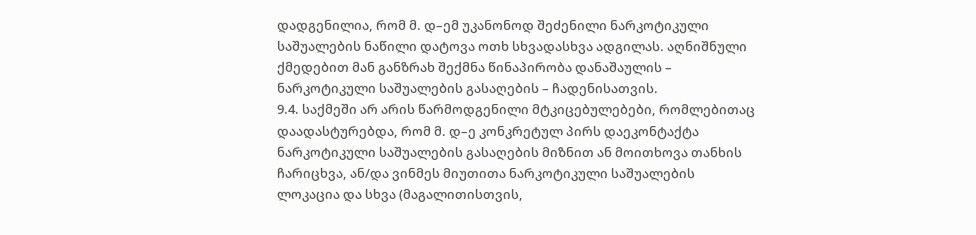დადგენილია, რომ მ. დ–ემ უკანონოდ შეძენილი ნარკოტიკული საშუალების ნაწილი დატოვა ოთხ სხვადასხვა ადგილას. აღნიშნული ქმედებით მან განზრახ შექმნა წინაპირობა დანაშაულის – ნარკოტიკული საშუალების გასაღების – ჩადენისათვის.
9.4. საქმეში არ არის წარმოდგენილი მტკიცებულებები, რომლებითაც დაადასტურებდა, რომ მ. დ–ე კონკრეტულ პირს დაეკონტაქტა ნარკოტიკული საშუალების გასაღების მიზნით ან მოითხოვა თანხის ჩარიცხვა, ან/და ვინმეს მიუთითა ნარკოტიკული საშუალების ლოკაცია და სხვა (მაგალითისთვის,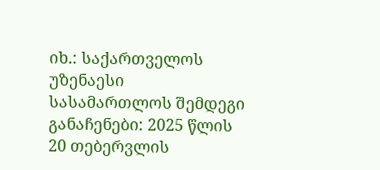იხ.: საქართველოს უზენაესი სასამართლოს შემდეგი განაჩენები: 2025 წლის 20 თებერვლის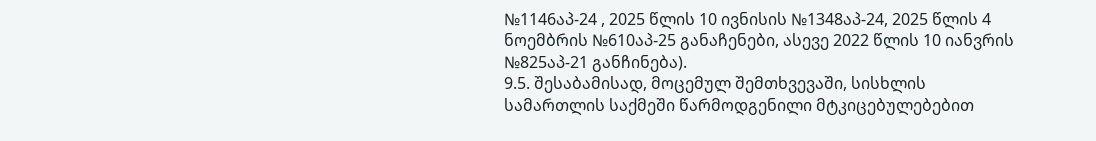№1146აპ-24 , 2025 წლის 10 ივნისის №1348აპ-24, 2025 წლის 4 ნოემბრის №610აპ-25 განაჩენები, ასევე 2022 წლის 10 იანვრის №825აპ-21 განჩინება).
9.5. შესაბამისად, მოცემულ შემთხვევაში, სისხლის სამართლის საქმეში წარმოდგენილი მტკიცებულებებით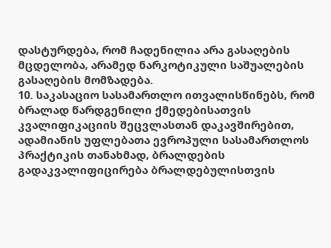დასტურდება, რომ ჩადენილია არა გასაღების მცდელობა, არამედ ნარკოტიკული საშუალების გასაღების მომზადება.
10. საკასაციო სასამართლო ითვალისწინებს, რომ ბრალად წარდგენილი ქმედებისათვის კვალიფიკაციის შეცვლასთან დაკავშირებით, ადამიანის უფლებათა ევროპული სასამართლოს პრაქტიკის თანახმად, ბრალდების გადაკვალიფიცირება ბრალდებულისთვის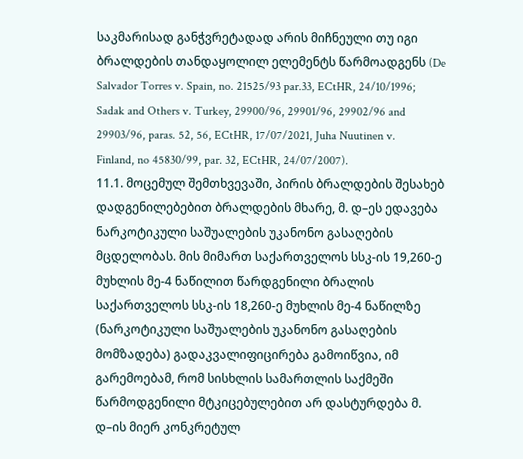საკმარისად განჭვრეტადად არის მიჩნეული თუ იგი ბრალდების თანდაყოლილ ელემენტს წარმოადგენს (De Salvador Torres v. Spain, no. 21525/93 par.33, ECtHR, 24/10/1996; Sadak and Others v. Turkey, 29900/96, 29901/96, 29902/96 and 29903/96, paras. 52, 56, ECtHR, 17/07/2021, Juha Nuutinen v. Finland, no 45830/99, par. 32, ECtHR, 24/07/2007).
11.1. მოცემულ შემთხვევაში, პირის ბრალდების შესახებ დადგენილებებით ბრალდების მხარე, მ. დ–ეს ედავება ნარკოტიკული საშუალების უკანონო გასაღების მცდელობას. მის მიმართ საქართველოს სსკ-ის 19,260-ე მუხლის მე-4 ნაწილით წარდგენილი ბრალის საქართველოს სსკ-ის 18,260-ე მუხლის მე-4 ნაწილზე (ნარკოტიკული საშუალების უკანონო გასაღების მომზადება) გადაკვალიფიცირება გამოიწვია, იმ გარემოებამ, რომ სისხლის სამართლის საქმეში წარმოდგენილი მტკიცებულებით არ დასტურდება მ. დ–ის მიერ კონკრეტულ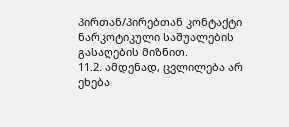პირთან/პირებთან კონტაქტი ნარკოტიკული საშუალების გასაღების მიზნით.
11.2. ამდენად, ცვლილება არ ეხება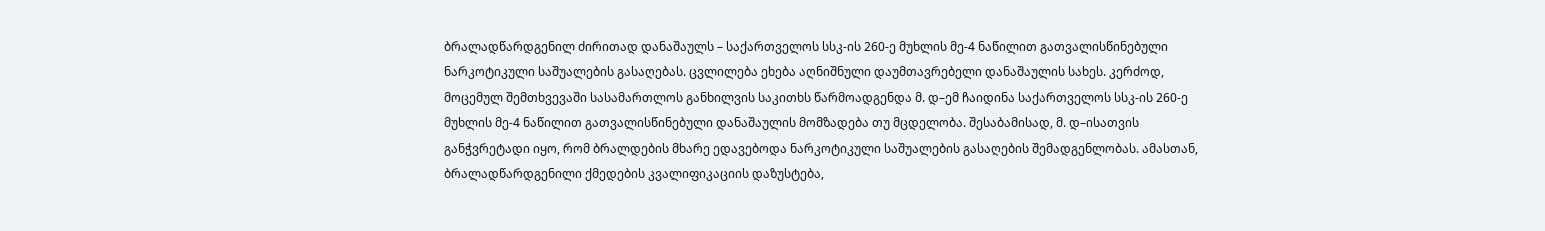ბრალადწარდგენილ ძირითად დანაშაულს – საქართველოს სსკ-ის 260-ე მუხლის მე-4 ნაწილით გათვალისწინებული ნარკოტიკული საშუალების გასაღებას. ცვლილება ეხება აღნიშნული დაუმთავრებელი დანაშაულის სახეს. კერძოდ, მოცემულ შემთხვევაში სასამართლოს განხილვის საკითხს წარმოადგენდა მ. დ–ემ ჩაიდინა საქართველოს სსკ-ის 260-ე მუხლის მე-4 ნაწილით გათვალისწინებული დანაშაულის მომზადება თუ მცდელობა. შესაბამისად, მ. დ–ისათვის განჭვრეტადი იყო, რომ ბრალდების მხარე ედავებოდა ნარკოტიკული საშუალების გასაღების შემადგენლობას. ამასთან, ბრალადწარდგენილი ქმედების კვალიფიკაციის დაზუსტება,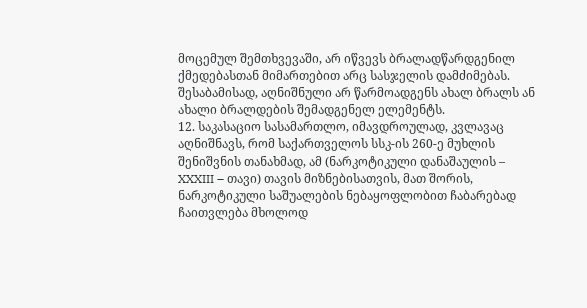მოცემულ შემთხვევაში, არ იწვევს ბრალადწარდგენილ ქმედებასთან მიმართებით არც სასჯელის დამძიმებას. შესაბამისად, აღნიშნული არ წარმოადგენს ახალ ბრალს ან ახალი ბრალდების შემადგენელ ელემენტს.
12. საკასაციო სასამართლო, იმავდროულად, კვლავაც აღნიშნავს, რომ საქართველოს სსკ-ის 260-ე მუხლის შენიშვნის თანახმად, ამ (ნარკოტიკული დანაშაულის – XXXIII – თავი) თავის მიზნებისათვის, მათ შორის, ნარკოტიკული საშუალების ნებაყოფლობით ჩაბარებად ჩაითვლება მხოლოდ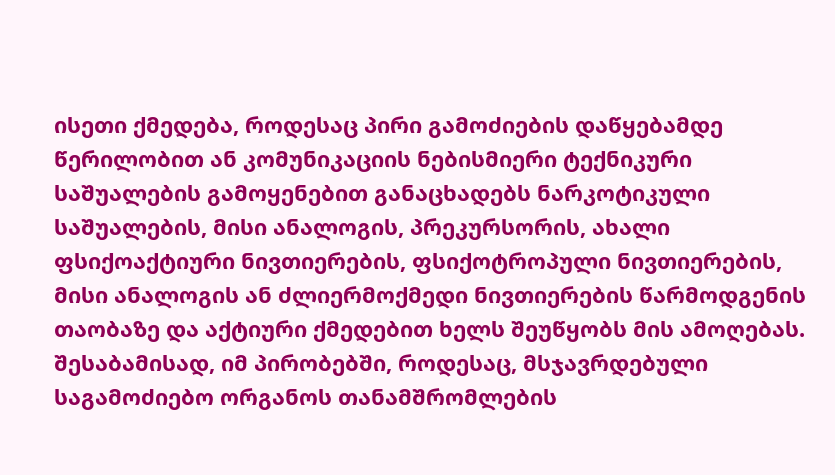ისეთი ქმედება, როდესაც პირი გამოძიების დაწყებამდე წერილობით ან კომუნიკაციის ნებისმიერი ტექნიკური საშუალების გამოყენებით განაცხადებს ნარკოტიკული საშუალების, მისი ანალოგის, პრეკურსორის, ახალი ფსიქოაქტიური ნივთიერების, ფსიქოტროპული ნივთიერების, მისი ანალოგის ან ძლიერმოქმედი ნივთიერების წარმოდგენის თაობაზე და აქტიური ქმედებით ხელს შეუწყობს მის ამოღებას. შესაბამისად, იმ პირობებში, როდესაც, მსჯავრდებული საგამოძიებო ორგანოს თანამშრომლების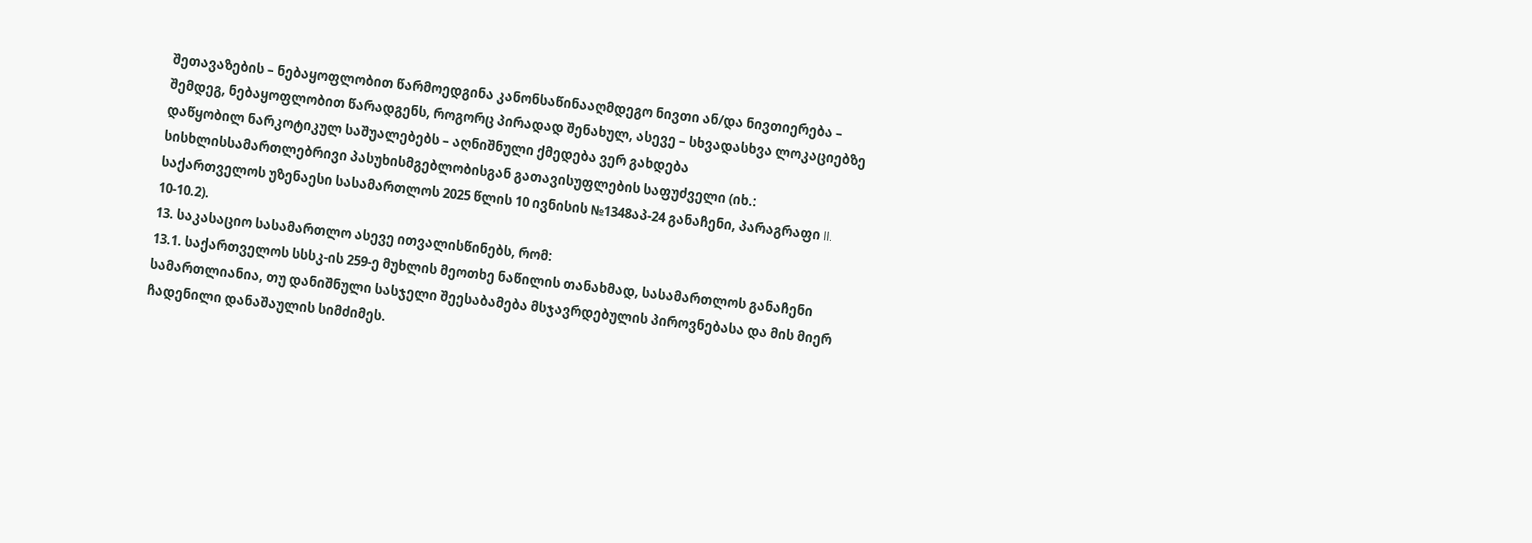შეთავაზების – ნებაყოფლობით წარმოედგინა კანონსაწინააღმდეგო ნივთი ან/და ნივთიერება – შემდეგ, ნებაყოფლობით წარადგენს, როგორც პირადად შენახულ, ასევე – სხვადასხვა ლოკაციებზე დაწყობილ ნარკოტიკულ საშუალებებს – აღნიშნული ქმედება ვერ გახდება სისხლისსამართლებრივი პასუხისმგებლობისგან გათავისუფლების საფუძველი (იხ.: საქართველოს უზენაესი სასამართლოს 2025 წლის 10 ივნისის №1348აპ-24 განაჩენი, პარაგრაფი II. 10-10.2).
13. საკასაციო სასამართლო ასევე ითვალისწინებს, რომ:
13.1. საქართველოს სსსკ-ის 259-ე მუხლის მეოთხე ნაწილის თანახმად, სასამართლოს განაჩენი სამართლიანია, თუ დანიშნული სასჯელი შეესაბამება მსჯავრდებულის პიროვნებასა და მის მიერ ჩადენილი დანაშაულის სიმძიმეს.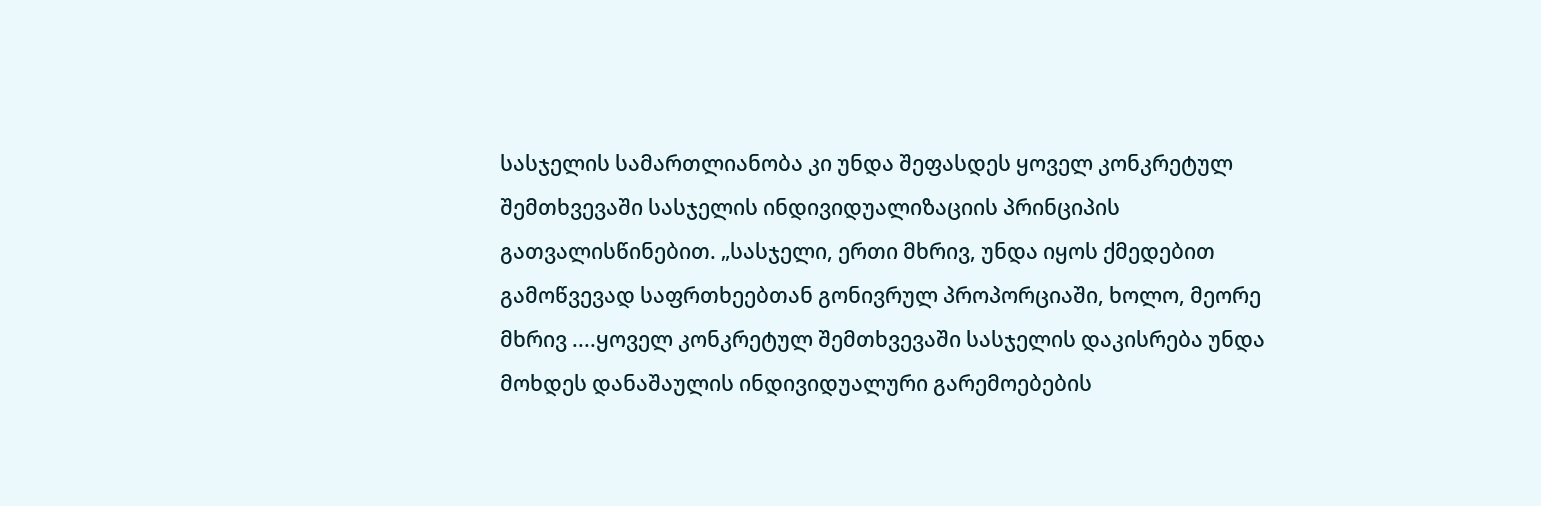სასჯელის სამართლიანობა კი უნდა შეფასდეს ყოველ კონკრეტულ შემთხვევაში სასჯელის ინდივიდუალიზაციის პრინციპის გათვალისწინებით. „სასჯელი, ერთი მხრივ, უნდა იყოს ქმედებით გამოწვევად საფრთხეებთან გონივრულ პროპორციაში, ხოლო, მეორე მხრივ ....ყოველ კონკრეტულ შემთხვევაში სასჯელის დაკისრება უნდა მოხდეს დანაშაულის ინდივიდუალური გარემოებების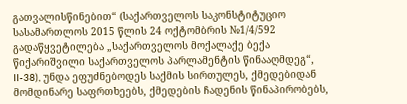გათვალისწინებით“ (საქართველოს საკონსტიტუციო სასამართლოს 2015 წლის 24 ოქტომბრის №1/4/592 გადაწყვეტილება „საქართველოს მოქალაქე ბექა წიქარიშვილი საქართველოს პარლამენტის წინააღმდეგ“, II-38), უნდა ეფუძნებოდეს საქმის სირთულეს, ქმედებიდან მომდინარე საფრთხეებს, ქმედების ჩადენის წინაპირობებს,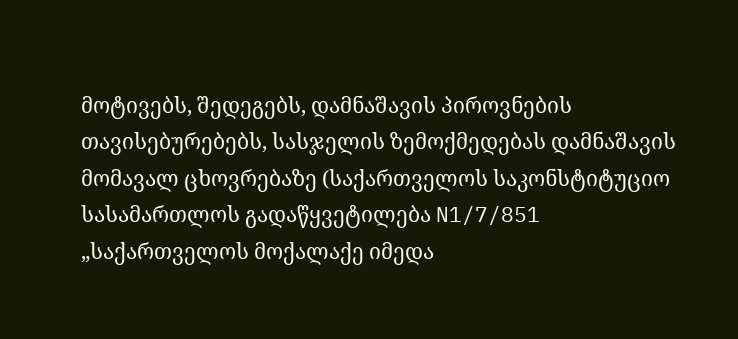მოტივებს, შედეგებს, დამნაშავის პიროვნების თავისებურებებს, სასჯელის ზემოქმედებას დამნაშავის მომავალ ცხოვრებაზე (საქართველოს საკონსტიტუციო სასამართლოს გადაწყვეტილება N1/7/851 „საქართველოს მოქალაქე იმედა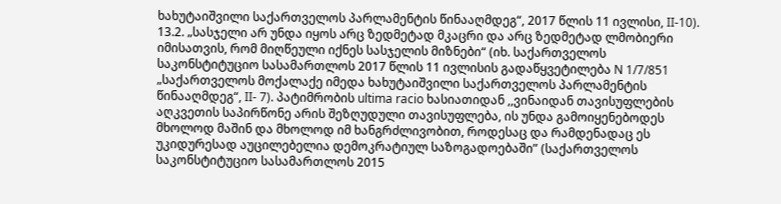ხახუტაიშვილი საქართველოს პარლამენტის წინააღმდეგ“, 2017 წლის 11 ივლისი, II-10).
13.2. „სასჯელი არ უნდა იყოს არც ზედმეტად მკაცრი და არც ზედმეტად ლმობიერი იმისათვის, რომ მიღწეული იქნეს სასჯელის მიზნები“ (იხ. საქართველოს საკონსტიტუციო სასამართლოს 2017 წლის 11 ივლისის გადაწყვეტილება N 1/7/851 „საქართველოს მოქალაქე იმედა ხახუტაიშვილი საქართველოს პარლამენტის წინააღმდეგ“, II- 7). პატიმრობის ultima racio ხასიათიდან ,,ვინაიდან თავისუფლების აღკვეთის საპირწონე არის შეზღუდული თავისუფლება, ის უნდა გამოიყენებოდეს მხოლოდ მაშინ და მხოლოდ იმ ხანგრძლივობით, როდესაც და რამდენადაც ეს უკიდურესად აუცილებელია დემოკრატიულ საზოგადოებაში” (საქართველოს საკონსტიტუციო სასამართლოს 2015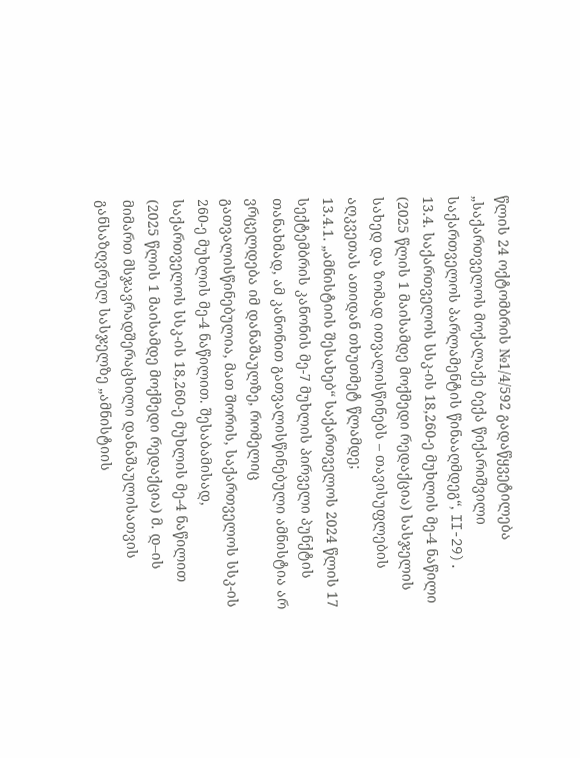წლის 24 ოქტომბრის №1/4/592 გადაწყვეტილება „საქართველოს მოქალაქე ბექა წიქარიშვილი საქართველოს პარლამენტის წინააღმდეგ“, II-29).
13.4. საქართველოს სსკ-ის 18,260-ე მუხლის მე-4 ნაწილი (2025 წლის 1 მაისამდე მოქმედი რედაქცია) სასჯელის სახედ და ზომად ითვალისწინებს – თავისუფლების აღკვეთას ათიდან თხუთმეტ წლამდე;
13.4.1. „ამნისტიის შესახებ“ საქართველოს 2024 წლის 17 სექტემბრის კანონის მე-7 მუხლის პირველი პუნქტის თანახმად, ამ კანონით გათვალისწინებული ამნისტია არ ვრცელდება იმ დანაშაულზე, რომელიც გათვალისწინებულია, მათ შორის, საქართველოს სსკ-ის 260-ე მუხლის მე-4 ნაწილით. შესაბამისად, საქართველოს სსკ-ის 18,260-ე მუხლის მე-4 ნაწილით (2025 წლის 1 მაისამდე მოქმედი რედაქცია) მ. დ–ის მიმართ მსჯავრადშერაცხილი დანაშაულისათვის განსაზღვრულ სასჯელზე „ამნისტიის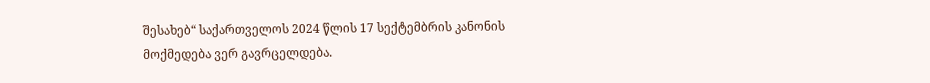შესახებ“ საქართველოს 2024 წლის 17 სექტემბრის კანონის მოქმედება ვერ გავრცელდება.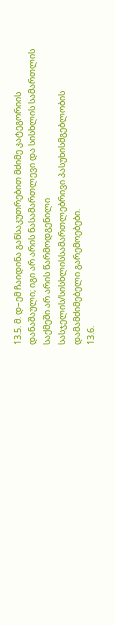13.5. მ. დ–ემ ჩაიდინა განსაკუთრებით მძიმე კატეგორიის დანაშაული; იგი არ არის ნასამართლევი და სისხლის სამართლის საქმეში არ არის წარმოდგენილი სასჯელის/სისხლისსამართლებრივი პასუხისმგებლობის დამამძიმებელი გარემოებები.
13.6.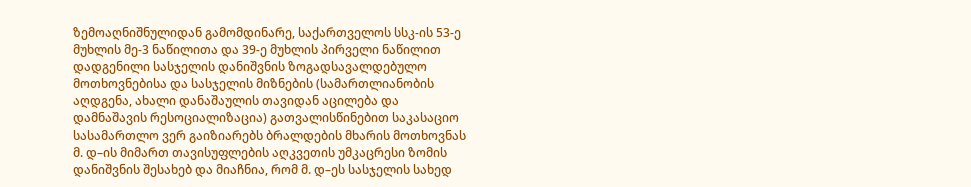ზემოაღნიშნულიდან გამომდინარე, საქართველოს სსკ-ის 53-ე მუხლის მე-3 ნაწილითა და 39-ე მუხლის პირველი ნაწილით დადგენილი სასჯელის დანიშვნის ზოგადსავალდებულო მოთხოვნებისა და სასჯელის მიზნების (სამართლიანობის აღდგენა, ახალი დანაშაულის თავიდან აცილება და დამნაშავის რესოციალიზაცია) გათვალისწინებით საკასაციო სასამართლო ვერ გაიზიარებს ბრალდების მხარის მოთხოვნას მ. დ–ის მიმართ თავისუფლების აღკვეთის უმკაცრესი ზომის დანიშვნის შესახებ და მიაჩნია, რომ მ. დ–ეს სასჯელის სახედ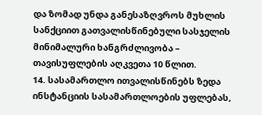და ზომად უნდა განესაზღვროს მუხლის სანქციით გათვალისწინებული სასჯელის მინიმალური ხანგრძლივობა – თავისუფლების აღკვეთა 10 წლით.
14. სასამართლო ითვალისწინებს ზედა ინსტანციის სასამართლოების უფლებას,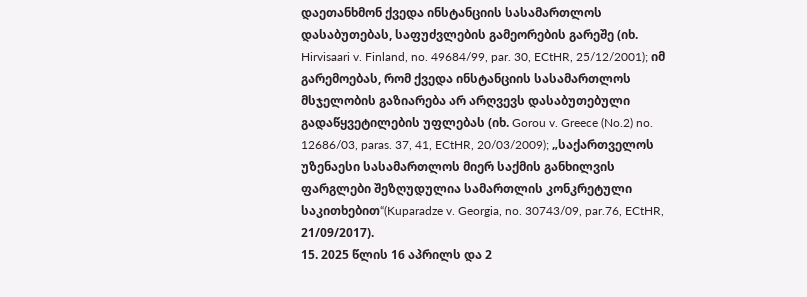დაეთანხმონ ქვედა ინსტანციის სასამართლოს დასაბუთებას, საფუძვლების გამეორების გარეშე (იხ. Hirvisaari v. Finland, no. 49684/99, par. 30, ECtHR, 25/12/2001); იმ გარემოებას, რომ ქვედა ინსტანციის სასამართლოს მსჯელობის გაზიარება არ არღვევს დასაბუთებული გადაწყვეტილების უფლებას (იხ. Gorou v. Greece (No.2) no. 12686/03, paras. 37, 41, ECtHR, 20/03/2009); „საქართველოს უზენაესი სასამართლოს მიერ საქმის განხილვის ფარგლები შეზღუდულია სამართლის კონკრეტული საკითხებით“(Kuparadze v. Georgia, no. 30743/09, par.76, ECtHR, 21/09/2017).
15. 2025 წლის 16 აპრილს და 2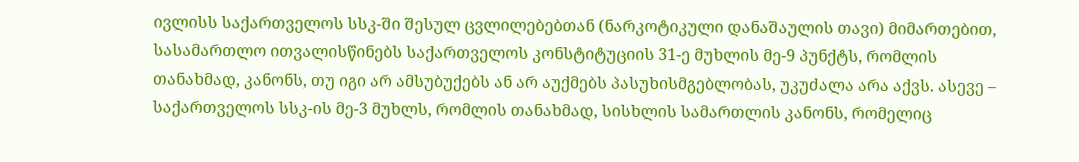ივლისს საქართველოს სსკ-ში შესულ ცვლილებებთან (ნარკოტიკული დანაშაულის თავი) მიმართებით, სასამართლო ითვალისწინებს საქართველოს კონსტიტუციის 31-ე მუხლის მე-9 პუნქტს, რომლის თანახმად, კანონს, თუ იგი არ ამსუბუქებს ან არ აუქმებს პასუხისმგებლობას, უკუძალა არა აქვს. ასევე – საქართველოს სსკ-ის მე-3 მუხლს, რომლის თანახმად, სისხლის სამართლის კანონს, რომელიც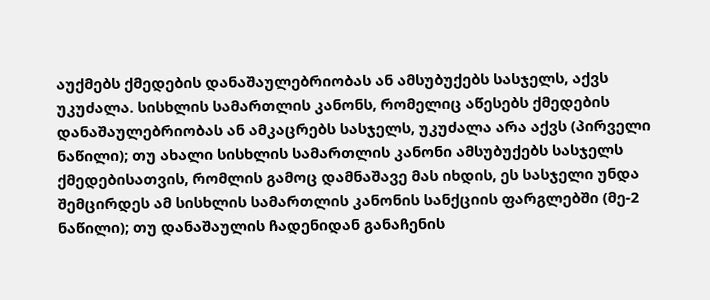აუქმებს ქმედების დანაშაულებრიობას ან ამსუბუქებს სასჯელს, აქვს უკუძალა. სისხლის სამართლის კანონს, რომელიც აწესებს ქმედების დანაშაულებრიობას ან ამკაცრებს სასჯელს, უკუძალა არა აქვს (პირველი ნაწილი); თუ ახალი სისხლის სამართლის კანონი ამსუბუქებს სასჯელს ქმედებისათვის, რომლის გამოც დამნაშავე მას იხდის, ეს სასჯელი უნდა შემცირდეს ამ სისხლის სამართლის კანონის სანქციის ფარგლებში (მე-2 ნაწილი); თუ დანაშაულის ჩადენიდან განაჩენის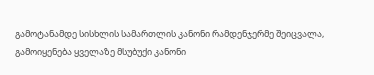გამოტანამდე სისხლის სამართლის კანონი რამდენჯერმე შეიცვალა, გამოიყენება ყველაზე მსუბუქი კანონი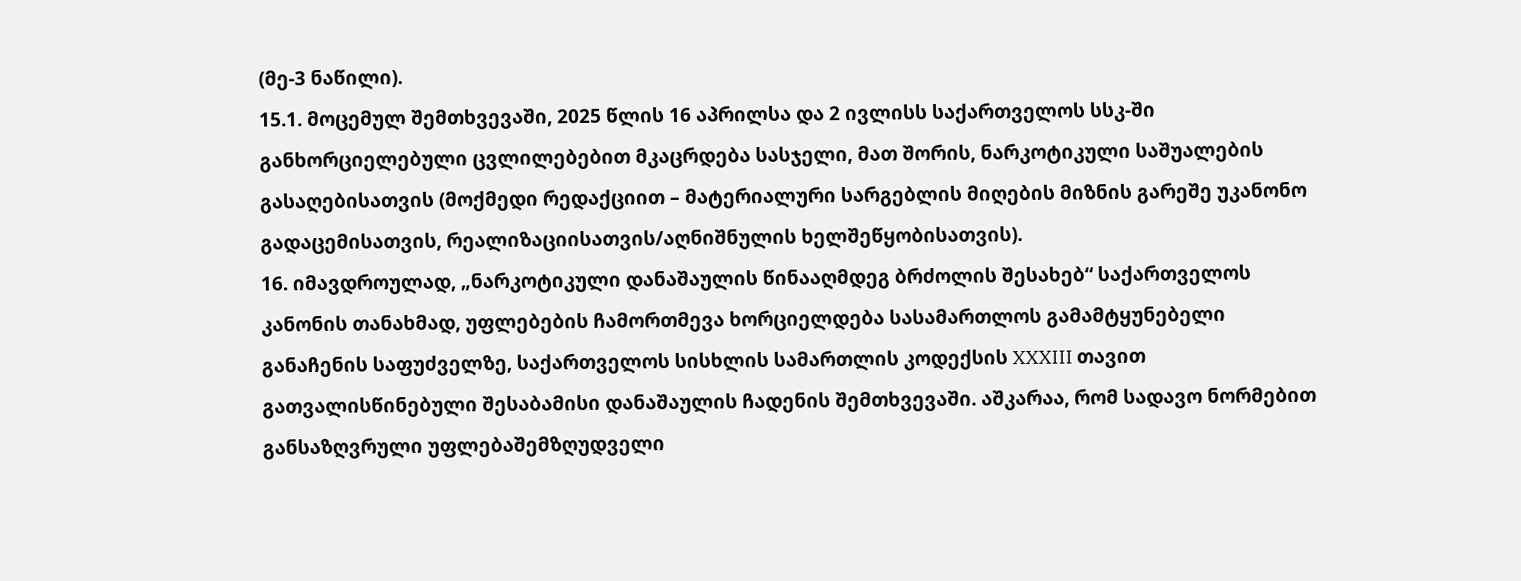(მე-3 ნაწილი).
15.1. მოცემულ შემთხვევაში, 2025 წლის 16 აპრილსა და 2 ივლისს საქართველოს სსკ-ში განხორციელებული ცვლილებებით მკაცრდება სასჯელი, მათ შორის, ნარკოტიკული საშუალების გასაღებისათვის (მოქმედი რედაქციით – მატერიალური სარგებლის მიღების მიზნის გარეშე უკანონო გადაცემისათვის, რეალიზაციისათვის/აღნიშნულის ხელშეწყობისათვის).
16. იმავდროულად, „ნარკოტიკული დანაშაულის წინააღმდეგ ბრძოლის შესახებ“ საქართველოს კანონის თანახმად, უფლებების ჩამორთმევა ხორციელდება სასამართლოს გამამტყუნებელი განაჩენის საფუძველზე, საქართველოს სისხლის სამართლის კოდექსის XXXIII თავით გათვალისწინებული შესაბამისი დანაშაულის ჩადენის შემთხვევაში. აშკარაა, რომ სადავო ნორმებით განსაზღვრული უფლებაშემზღუდველი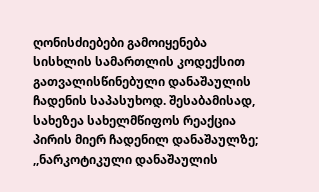ღონისძიებები გამოიყენება სისხლის სამართლის კოდექსით გათვალისწინებული დანაშაულის ჩადენის საპასუხოდ. შესაბამისად, სახეზეა სახელმწიფოს რეაქცია პირის მიერ ჩადენილ დანაშაულზე; ,,ნარკოტიკული დანაშაულის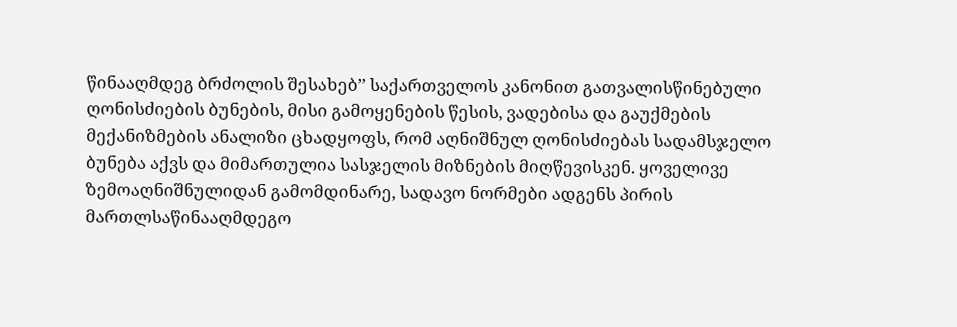წინააღმდეგ ბრძოლის შესახებ’’ საქართველოს კანონით გათვალისწინებული ღონისძიების ბუნების, მისი გამოყენების წესის, ვადებისა და გაუქმების მექანიზმების ანალიზი ცხადყოფს, რომ აღნიშნულ ღონისძიებას სადამსჯელო ბუნება აქვს და მიმართულია სასჯელის მიზნების მიღწევისკენ. ყოველივე ზემოაღნიშნულიდან გამომდინარე, სადავო ნორმები ადგენს პირის მართლსაწინააღმდეგო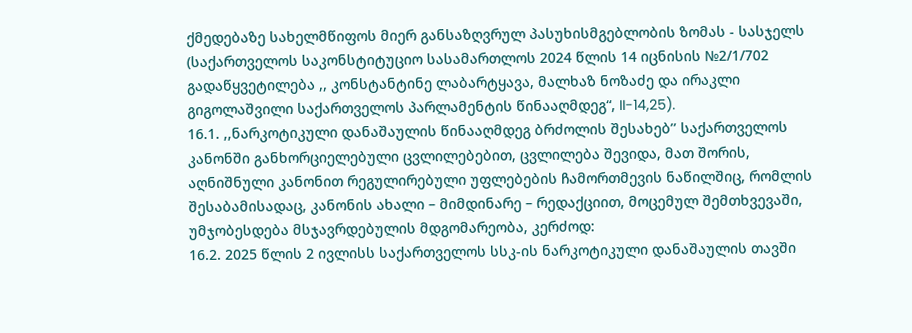ქმედებაზე სახელმწიფოს მიერ განსაზღვრულ პასუხისმგებლობის ზომას - სასჯელს (საქართველოს საკონსტიტუციო სასამართლოს 2024 წლის 14 იცნისის №2/1/702 გადაწყვეტილება ,, კონსტანტინე ლაბარტყავა, მალხაზ ნოზაძე და ირაკლი გიგოლაშვილი საქართველოს პარლამენტის წინააღმდეგ“, II-14,25).
16.1. ,,ნარკოტიკული დანაშაულის წინააღმდეგ ბრძოლის შესახებ’’ საქართველოს კანონში განხორციელებული ცვლილებებით, ცვლილება შევიდა, მათ შორის, აღნიშნული კანონით რეგულირებული უფლებების ჩამორთმევის ნაწილშიც, რომლის შესაბამისადაც, კანონის ახალი – მიმდინარე – რედაქციით, მოცემულ შემთხვევაში, უმჯობესდება მსჯავრდებულის მდგომარეობა, კერძოდ:
16.2. 2025 წლის 2 ივლისს საქართველოს სსკ-ის ნარკოტიკული დანაშაულის თავში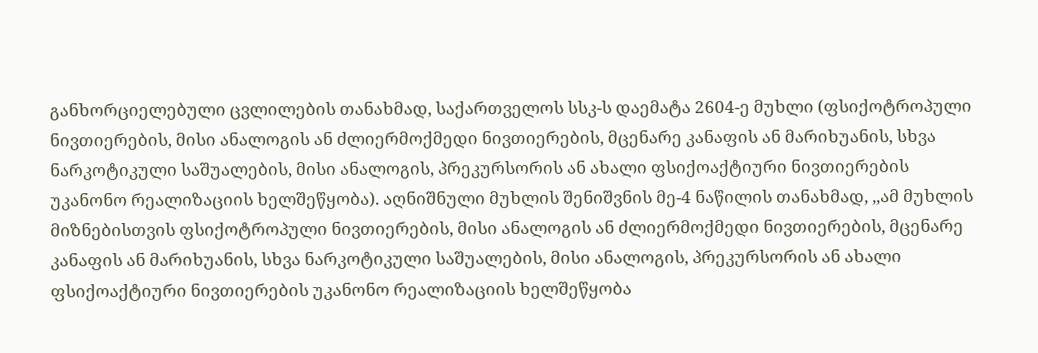განხორციელებული ცვლილების თანახმად, საქართველოს სსკ-ს დაემატა 2604-ე მუხლი (ფსიქოტროპული ნივთიერების, მისი ანალოგის ან ძლიერმოქმედი ნივთიერების, მცენარე კანაფის ან მარიხუანის, სხვა ნარკოტიკული საშუალების, მისი ანალოგის, პრეკურსორის ან ახალი ფსიქოაქტიური ნივთიერების უკანონო რეალიზაციის ხელშეწყობა). აღნიშნული მუხლის შენიშვნის მე-4 ნაწილის თანახმად, ,,ამ მუხლის მიზნებისთვის ფსიქოტროპული ნივთიერების, მისი ანალოგის ან ძლიერმოქმედი ნივთიერების, მცენარე კანაფის ან მარიხუანის, სხვა ნარკოტიკული საშუალების, მისი ანალოგის, პრეკურსორის ან ახალი ფსიქოაქტიური ნივთიერების უკანონო რეალიზაციის ხელშეწყობა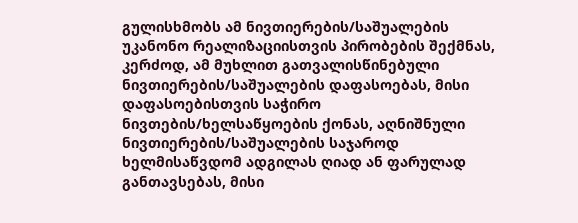გულისხმობს ამ ნივთიერების/საშუალების უკანონო რეალიზაციისთვის პირობების შექმნას, კერძოდ, ამ მუხლით გათვალისწინებული ნივთიერების/საშუალების დაფასოებას, მისი დაფასოებისთვის საჭირო ნივთების/ხელსაწყოების ქონას, აღნიშნული ნივთიერების/საშუალების საჯაროდ ხელმისაწვდომ ადგილას ღიად ან ფარულად განთავსებას, მისი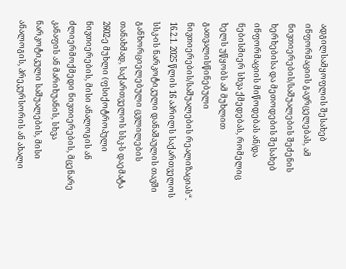ადგილსამყოფლის შესახებ ინფორმაციის გავრცელებას, ამ ნივთიერების/საშუალების შეძენის ხერხებისა და მეთოდების შესახებ ინფორმაციის მიწოდებას ან/და ნებისმიერ სხვა ქმედებას, რომელიც ხელს უწყობს ამ მუხლით გათვალისწინებული ნივთიერების/საშუალების რეალიზაციას“.
16.2.1. 2025 წლის 16 აპრილს საქართველოს სსკ-ის ნარკოტიკული დანაშაულის თავში განხორციელებული ცვლილების თანახმად, საქართველოს სსკ-ს დაემატა 2602-ე მუხლი (ფსიქოტროპული ნივთიერების, მისი ანალოგის ან ძლიერმოქმედი ნივთიერების, მცენარე კანაფის ან მარიხუანის, სხვა ნარკოტიკული საშუალების, მისი ანალოგის, პრეკურსორის ან ახალი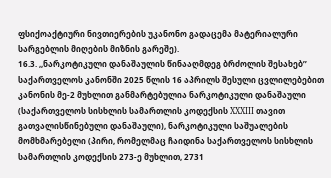ფსიქოაქტიური ნივთიერების უკანონო გადაცემა მატერიალური სარგებლის მიღების მიზნის გარეშე).
16.3. ,,ნარკოტიკული დანაშაულის წინააღმდეგ ბრძოლის შესახებ’’ საქართველოს კანონში 2025 წლის 16 აპრილს შესული ცვლილებებით კანონის მე-2 მუხლით განმარტებულია ნარკოტიკული დანაშაული (საქართველოს სისხლის სამართლის კოდექსის XXXIII თავით გათვალისწინებული დანაშაული), ნარკოტიკული საშუალების მომხმარებელი (პირი, რომელმაც ჩაიდინა საქართველოს სისხლის სამართლის კოდექსის 273-ე მუხლით, 2731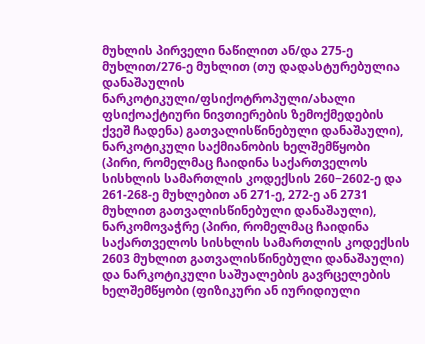მუხლის პირველი ნაწილით ან/და 275-ე მუხლით/276-ე მუხლით (თუ დადასტურებულია დანაშაულის ნარკოტიკული/ფსიქოტროპული/ახალი ფსიქოაქტიური ნივთიერების ზემოქმედების ქვეშ ჩადენა) გათვალისწინებული დანაშაული), ნარკოტიკული საქმიანობის ხელშემწყობი (პირი, რომელმაც ჩაიდინა საქართველოს სისხლის სამართლის კოდექსის 260−2602-ე და 261-268-ე მუხლებით ან 271-ე, 272-ე ან 2731 მუხლით გათვალისწინებული დანაშაული), ნარკომოვაჭრე (პირი, რომელმაც ჩაიდინა საქართველოს სისხლის სამართლის კოდექსის 2603 მუხლით გათვალისწინებული დანაშაული) და ნარკოტიკული საშუალების გავრცელების ხელშემწყობი (ფიზიკური ან იურიდიული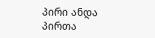პირი ანდა პირთა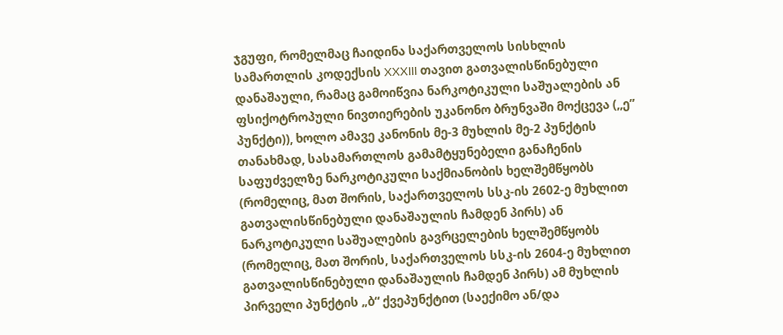ჯგუფი, რომელმაც ჩაიდინა საქართველოს სისხლის სამართლის კოდექსის XXXIII თავით გათვალისწინებული დანაშაული, რამაც გამოიწვია ნარკოტიკული საშუალების ან ფსიქოტროპული ნივთიერების უკანონო ბრუნვაში მოქცევა (,,ე” პუნქტი)), ხოლო ამავე კანონის მე-3 მუხლის მე-2 პუნქტის თანახმად, სასამართლოს გამამტყუნებელი განაჩენის საფუძველზე ნარკოტიკული საქმიანობის ხელშემწყობს (რომელიც, მათ შორის, საქართველოს სსკ-ის 2602-ე მუხლით გათვალისწინებული დანაშაულის ჩამდენ პირს) ან ნარკოტიკული საშუალების გავრცელების ხელშემწყობს (რომელიც, მათ შორის, საქართველოს სსკ-ის 2604-ე მუხლით გათვალისწინებული დანაშაულის ჩამდენ პირს) ამ მუხლის პირველი პუნქტის „ბ“ ქვეპუნქტით (საექიმო ან/და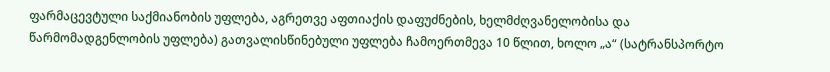ფარმაცევტული საქმიანობის უფლება, აგრეთვე აფთიაქის დაფუძნების, ხელმძღვანელობისა და წარმომადგენლობის უფლება) გათვალისწინებული უფლება ჩამოერთმევა 10 წლით, ხოლო „ა“ (სატრანსპორტო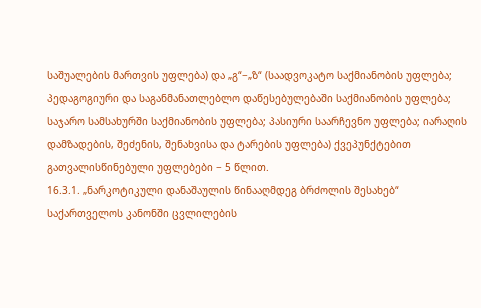საშუალების მართვის უფლება) და „გ“−„ზ“ (საადვოკატო საქმიანობის უფლება; პედაგოგიური და საგანმანათლებლო დაწესებულებაში საქმიანობის უფლება; საჯარო სამსახურში საქმიანობის უფლება; პასიური საარჩევნო უფლება; იარაღის დამზადების, შეძენის, შენახვისა და ტარების უფლება) ქვეპუნქტებით გათვალისწინებული უფლებები − 5 წლით.
16.3.1. „ნარკოტიკული დანაშაულის წინააღმდეგ ბრძოლის შესახებ“ საქართველოს კანონში ცვლილების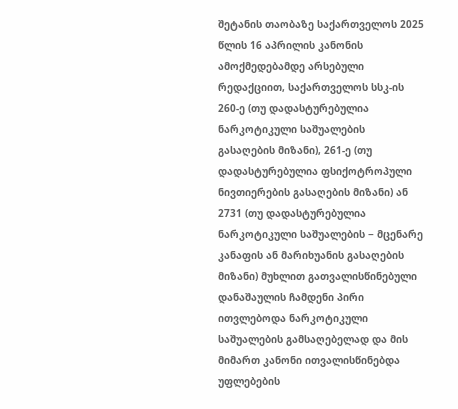შეტანის თაობაზე საქართველოს 2025 წლის 16 აპრილის კანონის ამოქმედებამდე არსებული რედაქციით, საქართველოს სსკ-ის 260-ე (თუ დადასტურებულია ნარკოტიკული საშუალების გასაღების მიზანი), 261-ე (თუ დადასტურებულია ფსიქოტროპული ნივთიერების გასაღების მიზანი) ან 2731 (თუ დადასტურებულია ნარკოტიკული საშუალების − მცენარე კანაფის ან მარიხუანის გასაღების მიზანი) მუხლით გათვალისწინებული დანაშაულის ჩამდენი პირი ითვლებოდა ნარკოტიკული საშუალების გამსაღებელად და მის მიმართ კანონი ითვალისწინებდა უფლებების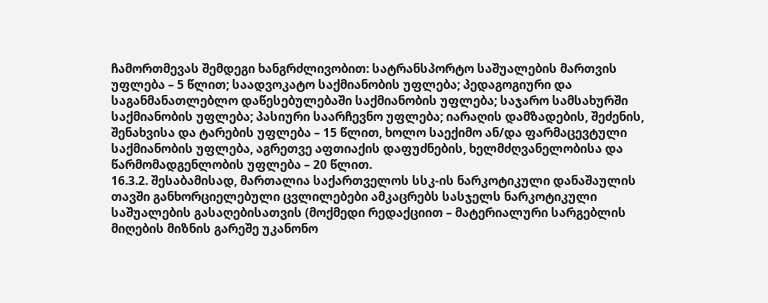ჩამორთმევას შემდეგი ხანგრძლივობით: სატრანსპორტო საშუალების მართვის უფლება – 5 წლით; საადვოკატო საქმიანობის უფლება; პედაგოგიური და საგანმანათლებლო დაწესებულებაში საქმიანობის უფლება; საჯარო სამსახურში საქმიანობის უფლება; პასიური საარჩევნო უფლება; იარაღის დამზადების, შეძენის, შენახვისა და ტარების უფლება – 15 წლით, ხოლო საექიმო ან/და ფარმაცევტული საქმიანობის უფლება, აგრეთვე აფთიაქის დაფუძნების, ხელმძღვანელობისა და წარმომადგენლობის უფლება – 20 წლით.
16.3.2. შესაბამისად, მართალია საქართველოს სსკ-ის ნარკოტიკული დანაშაულის თავში განხორციელებული ცვლილებები ამკაცრებს სასჯელს ნარკოტიკული საშუალების გასაღებისათვის (მოქმედი რედაქციით – მატერიალური სარგებლის მიღების მიზნის გარეშე უკანონო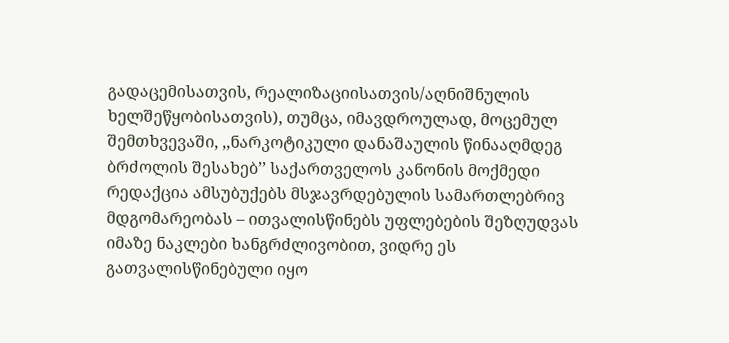გადაცემისათვის, რეალიზაციისათვის/აღნიშნულის ხელშეწყობისათვის), თუმცა, იმავდროულად, მოცემულ შემთხვევაში, ,,ნარკოტიკული დანაშაულის წინააღმდეგ ბრძოლის შესახებ’’ საქართველოს კანონის მოქმედი რედაქცია ამსუბუქებს მსჯავრდებულის სამართლებრივ მდგომარეობას – ითვალისწინებს უფლებების შეზღუდვას იმაზე ნაკლები ხანგრძლივობით, ვიდრე ეს გათვალისწინებული იყო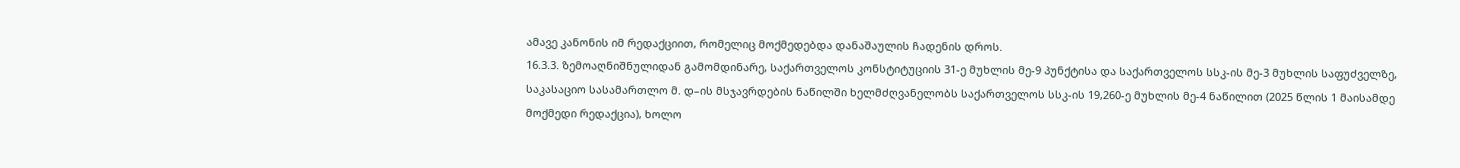ამავე კანონის იმ რედაქციით, რომელიც მოქმედებდა დანაშაულის ჩადენის დროს.
16.3.3. ზემოაღნიშნულიდან გამომდინარე, საქართველოს კონსტიტუციის 31-ე მუხლის მე-9 პუნქტისა და საქართველოს სსკ-ის მე-3 მუხლის საფუძველზე, საკასაციო სასამართლო მ. დ–ის მსჯავრდების ნაწილში ხელმძღვანელობს საქართველოს სსკ-ის 19,260-ე მუხლის მე-4 ნაწილით (2025 წლის 1 მაისამდე მოქმედი რედაქცია), ხოლო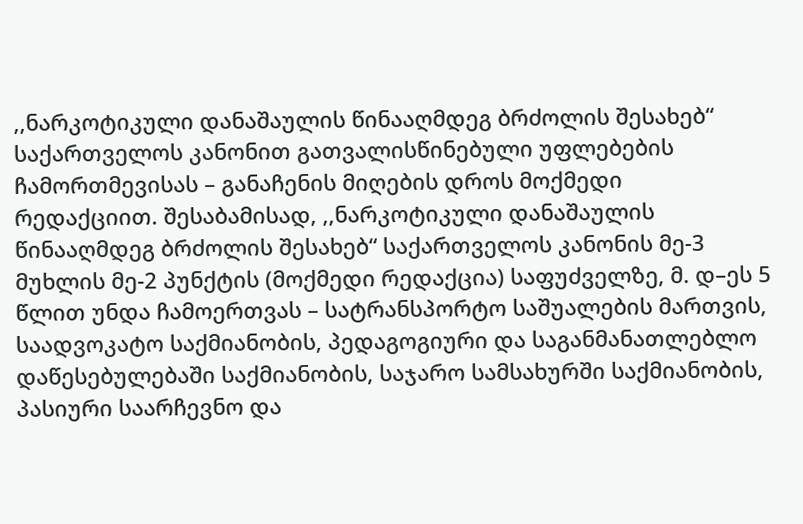,,ნარკოტიკული დანაშაულის წინააღმდეგ ბრძოლის შესახებ“ საქართველოს კანონით გათვალისწინებული უფლებების ჩამორთმევისას – განაჩენის მიღების დროს მოქმედი რედაქციით. შესაბამისად, ,,ნარკოტიკული დანაშაულის წინააღმდეგ ბრძოლის შესახებ“ საქართველოს კანონის მე-3 მუხლის მე-2 პუნქტის (მოქმედი რედაქცია) საფუძველზე, მ. დ–ეს 5 წლით უნდა ჩამოერთვას – სატრანსპორტო საშუალების მართვის, საადვოკატო საქმიანობის, პედაგოგიური და საგანმანათლებლო დაწესებულებაში საქმიანობის, საჯარო სამსახურში საქმიანობის, პასიური საარჩევნო და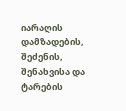იარაღის დამზადების, შეძენის, შენახვისა და ტარების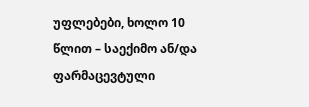უფლებები, ხოლო 10 წლით – საექიმო ან/და ფარმაცევტული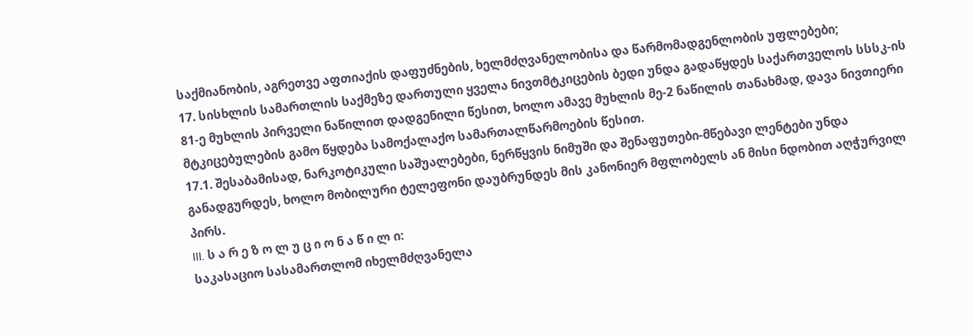საქმიანობის, აგრეთვე აფთიაქის დაფუძნების, ხელმძღვანელობისა და წარმომადგენლობის უფლებები;
17. სისხლის სამართლის საქმეზე დართული ყველა ნივთმტკიცების ბედი უნდა გადაწყდეს საქართველოს სსსკ-ის 81-ე მუხლის პირველი ნაწილით დადგენილი წესით, ხოლო ამავე მუხლის მე-2 ნაწილის თანახმად, დავა ნივთიერი მტკიცებულების გამო წყდება სამოქალაქო სამართალწარმოების წესით.
17.1. შესაბამისად, ნარკოტიკული საშუალებები, ნერწყვის ნიმუში და შენაფუთები-მწებავი ლენტები უნდა განადგურდეს, ხოლო მობილური ტელეფონი დაუბრუნდეს მის კანონიერ მფლობელს ან მისი ნდობით აღჭურვილ პირს.
III. ს ა რ ე ზ ო ლ უ ც ი ო ნ ა წ ი ლ ი:
საკასაციო სასამართლომ იხელმძღვანელა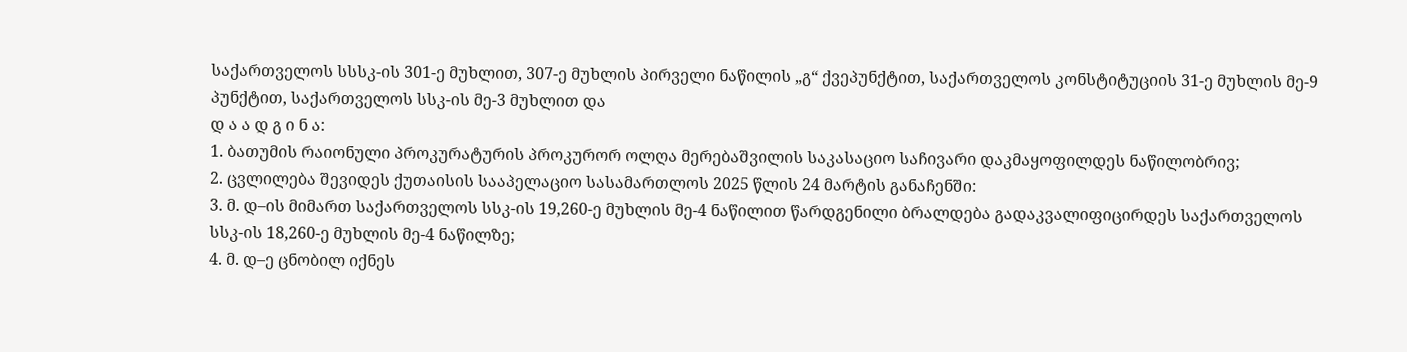საქართველოს სსსკ-ის 301-ე მუხლით, 307-ე მუხლის პირველი ნაწილის „გ“ ქვეპუნქტით, საქართველოს კონსტიტუციის 31-ე მუხლის მე-9 პუნქტით, საქართველოს სსკ-ის მე-3 მუხლით და
დ ა ა დ გ ი ნ ა:
1. ბათუმის რაიონული პროკურატურის პროკურორ ოლღა მერებაშვილის საკასაციო საჩივარი დაკმაყოფილდეს ნაწილობრივ;
2. ცვლილება შევიდეს ქუთაისის სააპელაციო სასამართლოს 2025 წლის 24 მარტის განაჩენში:
3. მ. დ–ის მიმართ საქართველოს სსკ-ის 19,260-ე მუხლის მე-4 ნაწილით წარდგენილი ბრალდება გადაკვალიფიცირდეს საქართველოს სსკ-ის 18,260-ე მუხლის მე-4 ნაწილზე;
4. მ. დ–ე ცნობილ იქნეს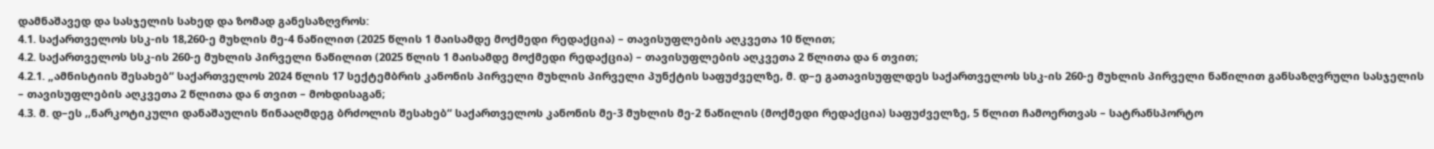დამნაშავედ და სასჯელის სახედ და ზომად განესაზღვროს:
4.1. საქართველოს სსკ-ის 18,260-ე მუხლის მე-4 ნაწილით (2025 წლის 1 მაისამდე მოქმედი რედაქცია) – თავისუფლების აღკვეთა 10 წლით;
4.2. საქართველოს სსკ-ის 260-ე მუხლის პირველი ნაწილით (2025 წლის 1 მაისამდე მოქმედი რედაქცია) – თავისუფლების აღკვეთა 2 წლითა და 6 თვით;
4.2.1. „ამნისტიის შესახებ“ საქართველოს 2024 წლის 17 სექტემბრის კანონის პირველი მუხლის პირველი პუნქტის საფუძველზე, მ. დ–ე გათავისუფლდეს საქართველოს სსკ-ის 260-ე მუხლის პირველი ნაწილით განსაზღვრული სასჯელის – თავისუფლების აღკვეთა 2 წლითა და 6 თვით – მოხდისაგან;
4.3. მ. დ–ეს ,,ნარკოტიკული დანაშაულის წინააღმდეგ ბრძოლის შესახებ“ საქართველოს კანონის მე-3 მუხლის მე-2 ნაწილის (მოქმედი რედაქცია) საფუძველზე, 5 წლით ჩამოერთვას – სატრანსპორტო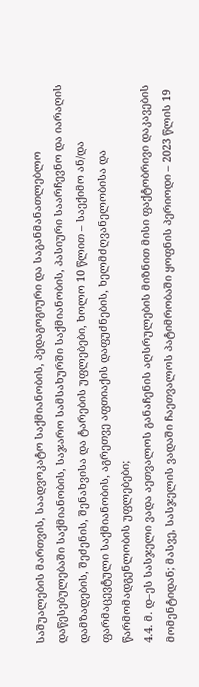საშუალების მართვის, საადვოკატო საქმიანობის, პედაგოგიური და საგანმანათლებლო დაწესებულებაში საქმიანობის, საჯარო სამსახურში საქმიანობის, პასიური საარჩევნო და იარაღის დამზადების, შეძენის, შენახვისა და ტარების უფლებები, ხოლო 10 წლით – საექიმო ან/და ფარმაცევტული საქმიანობის, აგრეთვე აფთიაქის დაფუძნების, ხელმძღვანელობისა და წარმომადგენლობის უფლებები;
4.4. მ. დ–ეს სასჯელი ვადა აეთვალოს განაჩენის აღსრულების მიზნით მისი ფაქტობრივი დაკავების მომენტიდან; მასვე, სასჯელის ვადაში ჩაეთვალოს პატიმრობაში ყოფნის პერიოდი – 2023 წლის 19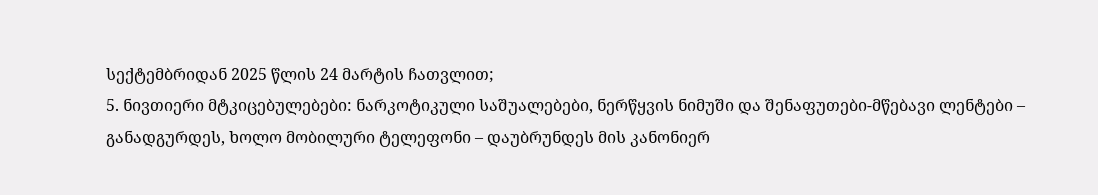სექტემბრიდან 2025 წლის 24 მარტის ჩათვლით;
5. ნივთიერი მტკიცებულებები: ნარკოტიკული საშუალებები, ნერწყვის ნიმუში და შენაფუთები-მწებავი ლენტები – განადგურდეს, ხოლო მობილური ტელეფონი – დაუბრუნდეს მის კანონიერ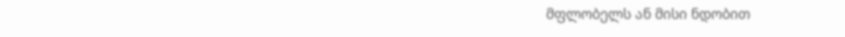მფლობელს ან მისი ნდობით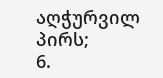აღჭურვილ პირს;
6.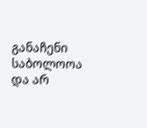განაჩენი საბოლოოა და არ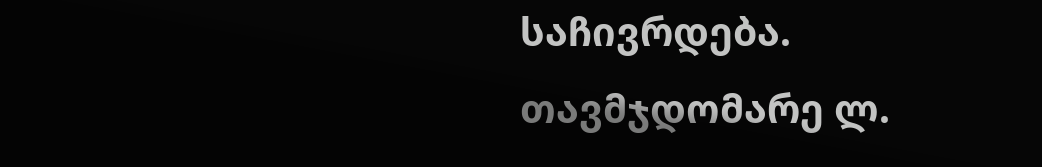საჩივრდება.
თავმჯდომარე ლ.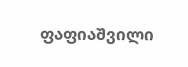ფაფიაშვილი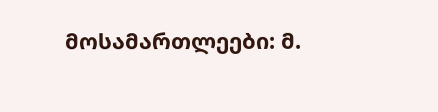მოსამართლეები: მ.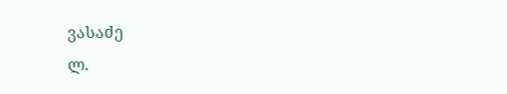ვასაძე
ლ.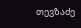თევზაძე